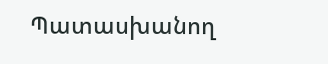Պատասխանող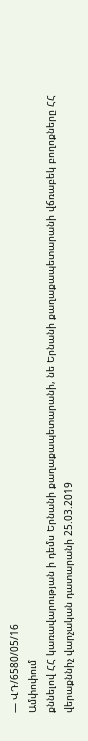— ՎԴ/6580/05/16
Ամփոփում
քննելով ՀՀ կառավարության ի դեմս Երնանի քաղաքապետարանի, նե Երնանի քաղաքապետարանի վճռաբեկ բողոքները ՀՀ վերաքննիչ վարչական դատարանի 25.03.2019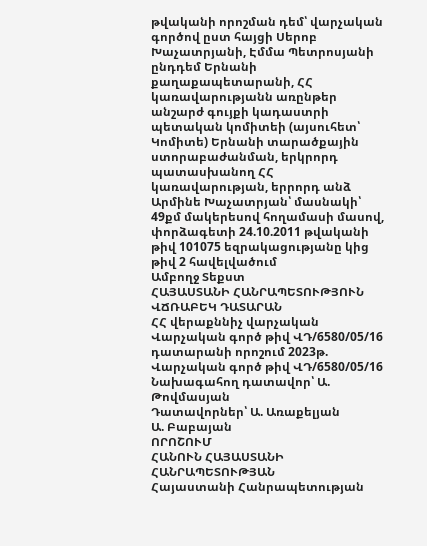թվականի որոշման դեմ՝ վարչական գործով ըստ հայցի Սերոբ Խաչատրյանի, Էմմա Պետրոսյանի ընդդեմ Երնանի քաղաքապետարանի, ՀՀ կառավարությանն առընթեր անշարժ գույքի կադաստրի պետական կոմիտեի (այսուհետ՝ Կոմիտե) Երնանի տարածքային ստորաբաժանման, երկրորդ պատասխանող ՀՀ կառավարության, երրորդ անձ Արմինե Խաչատրյան՝ մասնակի՝ 49քմ մակերեսով հողամասի մասով, փորձագետի 24.10.2011 թվականի թիվ 101075 եզրակացությանը կից թիվ 2 հավելվածում
Ամբողջ Տեքստ
ՀԱՅԱՍՏԱՆԻ ՀԱՆՐԱՊԵՏՈՒԹՅՈՒՆ
ՎՃՌԱԲԵԿ ԴԱՏԱՐԱՆ
ՀՀ վերաքննիչ վարչական Վարչական գործ թիվ ՎԴ/6580/05/16
դատարանի որոշում 2023թ.
Վարչական գործ թիվ ՎԴ/6580/05/16
Նախագահող դատավոր՝ Ա. Թովմասյան
Դատավորներ՝ Ա. Առաքելյան
Ա. Բաբայան
ՈՐՈՇՈՒՄ
ՀԱՆՈՒՆ ՀԱՅԱՍՏԱՆԻ ՀԱՆՐԱՊԵՏՈՒԹՅԱՆ
Հայաստանի Հանրապետության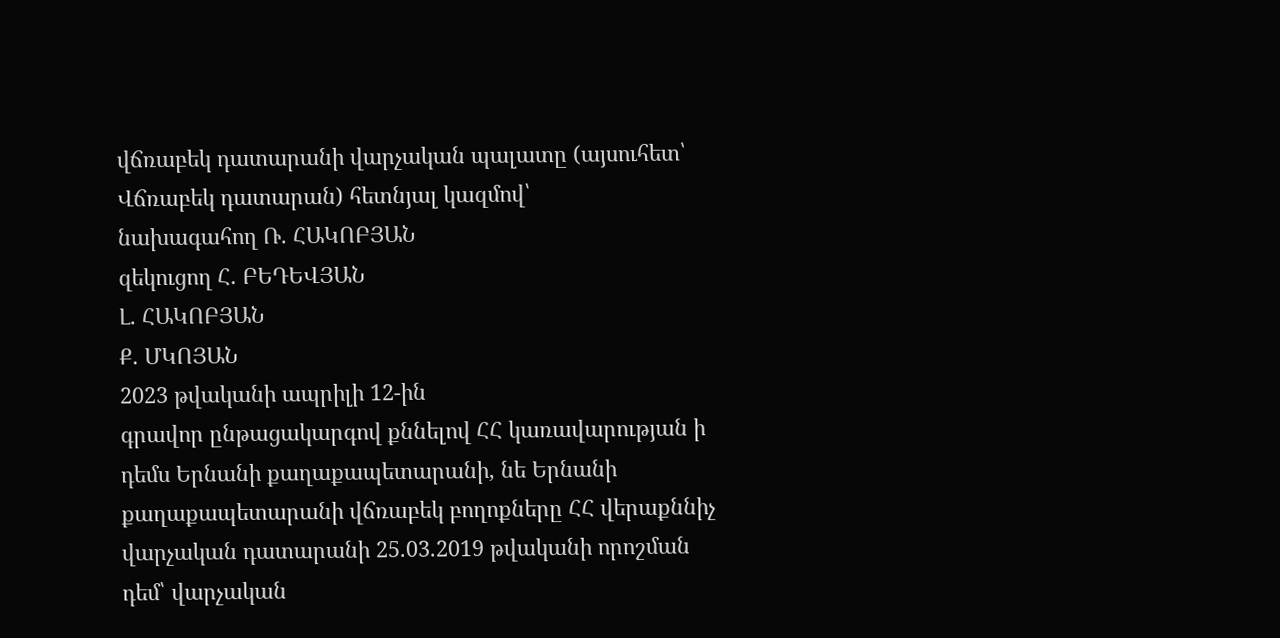վճռաբեկ դատարանի վարչական պալատը (այսուհետ՝ Վճռաբեկ դատարան) հետնյալ կազմով՝
նախագահող Ռ. ՀԱԿՈԲՅԱՆ
զեկուցող Հ. ԲԵԴԵՎՅԱՆ
Լ. ՀԱԿՈԲՅԱՆ
Ք. ՄԿՈՅԱՆ
2023 թվականի ապրիլի 12-ին
գրավոր ընթացակարգով քննելով ՀՀ կառավարության ի դեմս Երնանի քաղաքապետարանի, նե Երնանի քաղաքապետարանի վճռաբեկ բողոքները ՀՀ վերաքննիչ վարչական դատարանի 25.03.2019 թվականի որոշման դեմ՝ վարչական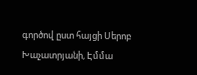գործով ըստ հայցի Սերոբ Խաչատրյանի, Էմմա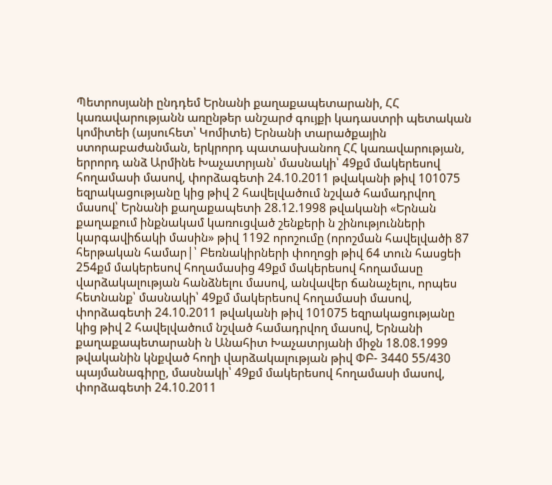Պետրոսյանի ընդդեմ Երնանի քաղաքապետարանի, ՀՀ կառավարությանն առընթեր անշարժ գույքի կադաստրի պետական կոմիտեի (այսուհետ՝ Կոմիտե) Երնանի տարածքային ստորաբաժանման, երկրորդ պատասխանող ՀՀ կառավարության, երրորդ անձ Արմինե Խաչատրյան՝ մասնակի՝ 49քմ մակերեսով հողամասի մասով, փորձագետի 24.10.2011 թվականի թիվ 101075 եզրակացությանը կից թիվ 2 հավելվածում նշված համադրվող մասով՝ Երնանի քաղաքապետի 28.12.1998 թվականի «Երնան քաղաքում ինքնակամ կառուցված շենքերի ն շինությունների կարգավիճակի մասին» թիվ 1192 որոշումը (որոշման հավելվածի 87 հերթական համար|՝ Բեռնակիրների փողոցի թիվ 64 տուն հասցեի 254քմ մակերեսով հողամասից 49քմ մակերեսով հողամասը վարձակալության հանձնելու մասով, անվավեր ճանաչելու, որպես հետնանք՝ մասնակի՝ 49քմ մակերեսով հողամասի մասով, փորձագետի 24.10.2011 թվականի թիվ 101075 եզրակացությանը կից թիվ 2 հավելվածում նշված համադրվող մասով, Երնանի քաղաքապետարանի ն Անահիտ Խաչատրյանի միջն 18.08.1999 թվականին կնքված հողի վարձակալության թիվ ՓԲ- 3440 55/430 պայմանագիրը, մասնակի՝ 49քմ մակերեսով հողամասի մասով, փորձագետի 24.10.2011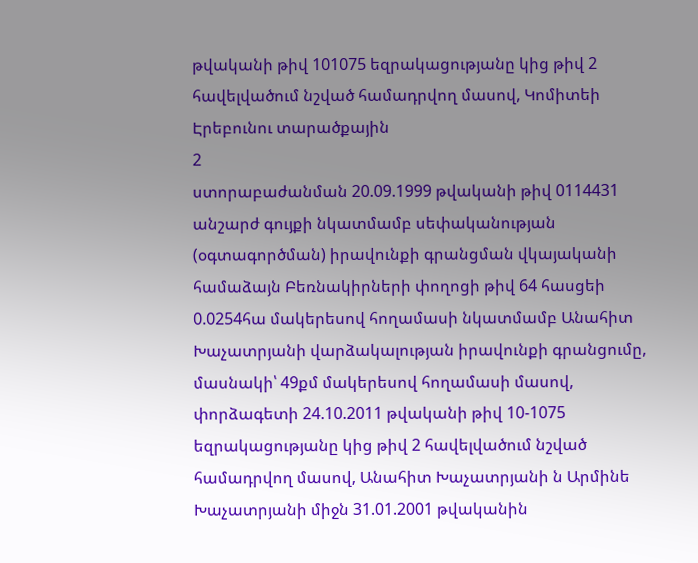թվականի թիվ 101075 եզրակացությանը կից թիվ 2 հավելվածում նշված համադրվող մասով, Կոմիտեի Էրեբունու տարածքային
2
ստորաբաժանման 20.09.1999 թվականի թիվ 0114431 անշարժ գույքի նկատմամբ սեփականության (օգտագործման) իրավունքի գրանցման վկայականի համաձայն Բեռնակիրների փողոցի թիվ 64 հասցեի 0.0254հա մակերեսով հողամասի նկատմամբ Անահիտ Խաչատրյանի վարձակալության իրավունքի գրանցումը, մասնակի՝ 49քմ մակերեսով հողամասի մասով, փորձագետի 24.10.2011 թվականի թիվ 10-1075 եզրակացությանը կից թիվ 2 հավելվածում նշված համադրվող մասով, Անահիտ Խաչատրյանի ն Արմինե Խաչատրյանի միջն 31.01.2001 թվականին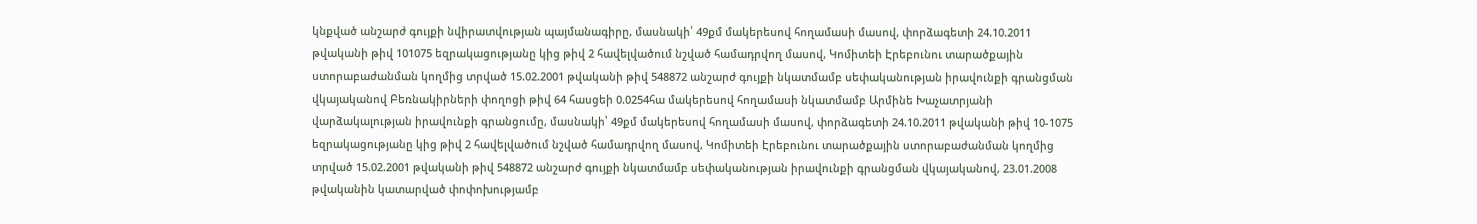կնքված անշարժ գույքի նվիրատվության պայմանագիրը, մասնակի՝ 49քմ մակերեսով հողամասի մասով, փորձագետի 24.10.2011 թվականի թիվ 101075 եզրակացությանը կից թիվ 2 հավելվածում նշված համադրվող մասով, Կոմիտեի Էրեբունու տարածքային ստորաբաժանման կողմից տրված 15.02.2001 թվականի թիվ 548872 անշարժ գույքի նկատմամբ սեփականության իրավունքի գրանցման վկայականով Բեռնակիրների փողոցի թիվ 64 հասցեի 0.0254հա մակերեսով հողամասի նկատմամբ Արմինե Խաչատրյանի վարձակալության իրավունքի գրանցումը, մասնակի՝ 49քմ մակերեսով հողամասի մասով, փորձագետի 24.10.2011 թվականի թիվ 10-1075 եզրակացությանը կից թիվ 2 հավելվածում նշված համադրվող մասով, Կոմիտեի Էրեբունու տարածքային ստորաբաժանման կողմից տրված 15.02.2001 թվականի թիվ 548872 անշարժ գույքի նկատմամբ սեփականության իրավունքի գրանցման վկայականով, 23.01.2008 թվականին կատարված փոփոխությամբ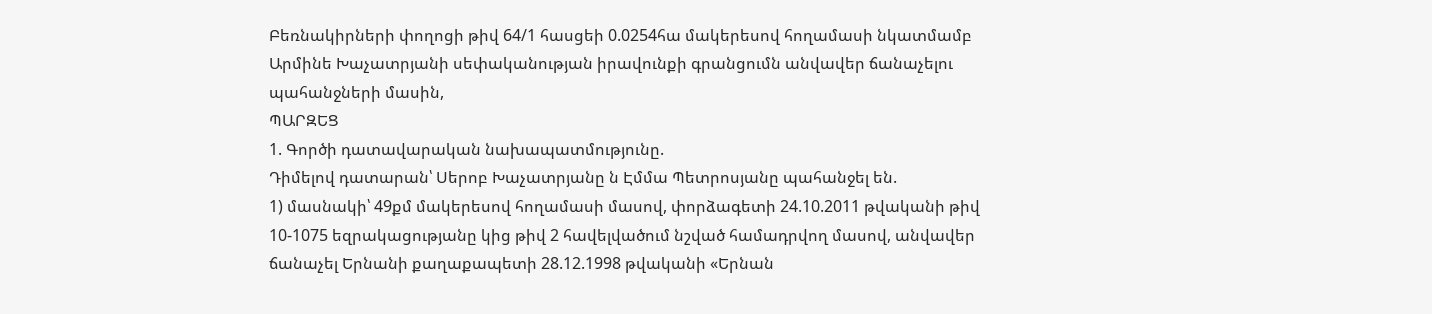Բեռնակիրների փողոցի թիվ 64/1 հասցեի 0.0254հա մակերեսով հողամասի նկատմամբ Արմինե Խաչատրյանի սեփականության իրավունքի գրանցումն անվավեր ճանաչելու պահանջների մասին,
ՊԱՐԶԵՑ
1. Գործի դատավարական նախապատմությունը.
Դիմելով դատարան՝ Սերոբ Խաչատրյանը ն Էմմա Պետրոսյանը պահանջել են.
1) մասնակի՝ 49քմ մակերեսով հողամասի մասով, փորձագետի 24.10.2011 թվականի թիվ 10-1075 եզրակացությանը կից թիվ 2 հավելվածում նշված համադրվող մասով, անվավեր ճանաչել Երնանի քաղաքապետի 28.12.1998 թվականի «Երնան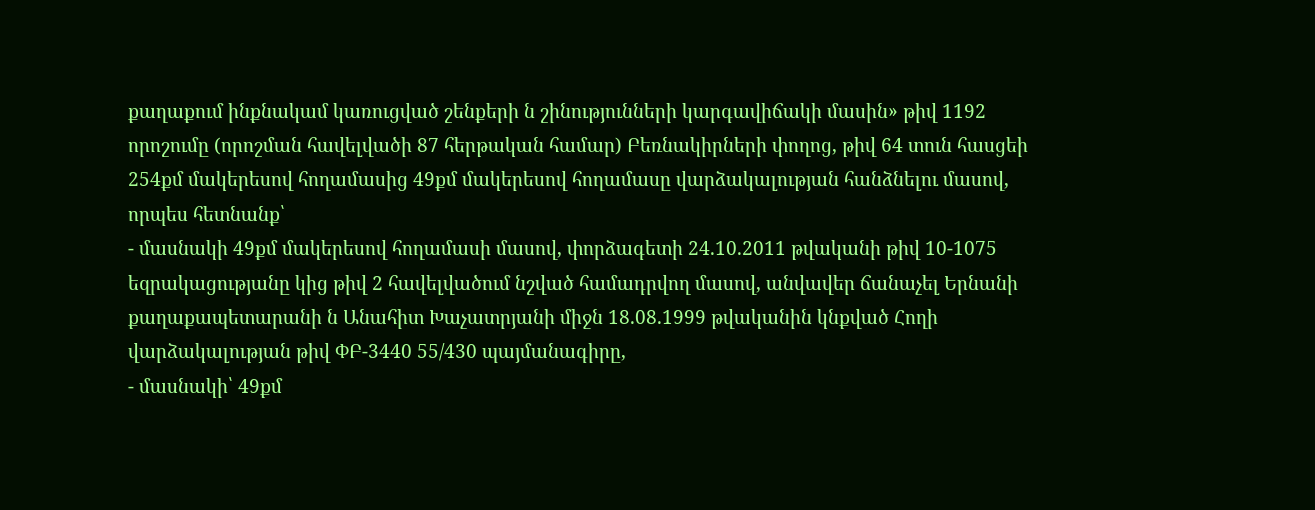քաղաքում ինքնակամ կառուցված շենքերի ն շինությունների կարգավիճակի մասին» թիվ 1192 որոշումը (որոշման հավելվածի 87 հերթական համար) Բեռնակիրների փողոց, թիվ 64 տուն հասցեի 254քմ մակերեսով հողամասից 49քմ մակերեսով հողամասը վարձակալության հանձնելու մասով,
որպես հետնանք՝
- մասնակի 49քմ մակերեսով հողամասի մասով, փորձագետի 24.10.2011 թվականի թիվ 10-1075 եզրակացությանը կից թիվ 2 հավելվածում նշված համադրվող մասով, անվավեր ճանաչել Երնանի քաղաքապետարանի ն Անահիտ Խաչատրյանի միջն 18.08.1999 թվականին կնքված Հողի վարձակալության թիվ ՓԲ-3440 55/430 պայմանագիրը,
- մասնակի՝ 49քմ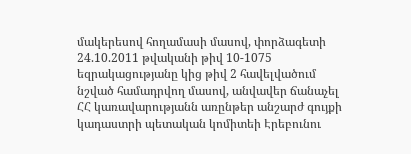մակերեսով հողամասի մասով, փորձագետի 24.10.2011 թվականի թիվ 10-1075 եզրակացությանը կից թիվ 2 հավելվածում նշված համադրվող մասով, անվավեր ճանաչել ՀՀ կառավարությանն առընթեր անշարժ գույքի կադաստրի պետական կոմիտեի Էրեբունու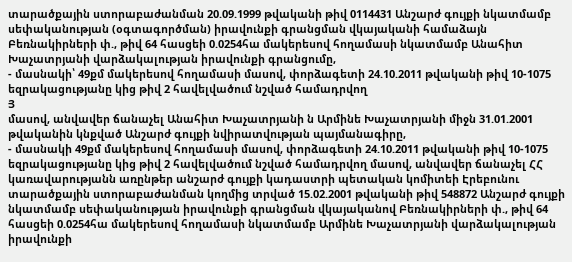տարածքային ստորաբաժանման 20.09.1999 թվականի թիվ 0114431 Անշարժ գույքի նկատմամբ սեփականության (օգտագործման) իրավունքի գրանցման վկայականի համաձայն Բեռնակիրների փ., թիվ 64 հասցեի 0.0254հա մակերեսով հողամասի նկատմամբ Անահիտ Խաչատրյանի վարձակալության իրավունքի գրանցումը,
- մասնակի՝ 49քմ մակերեսով հողամասի մասով, փորձագետի 24.10.2011 թվականի թիվ 10-1075 եզրակացությանը կից թիվ 2 հավելվածում նշված համադրվող
Յ
մասով, անվավեր ճանաչել Անահիտ Խաչատրյանի ն Արմինե Խաչատրյանի միջն 31.01.2001 թվականին կնքված Անշարժ գույքի նվիրատվության պայմանագիրը,
- մասնակի 49քմ մակերեսով հողամասի մասով, փորձագետի 24.10.2011 թվականի թիվ 10-1075 եզրակացությանը կից թիվ 2 հավելվածում նշված համադրվող մասով, անվավեր ճանաչել ՀՀ կառավարությանն առընթեր անշարժ գույքի կադաստրի պետական կոմիտեի Էրեբունու տարածքային ստորաբաժանման կողմից տրված 15.02.2001 թվականի թիվ 548872 Անշարժ գույքի նկատմամբ սեփականության իրավունքի գրանցման վկայականով Բեռնակիրների փ., թիվ 64 հասցեի 0.0254հա մակերեսով հողամասի նկատմամբ Արմինե Խաչատրյանի վարձակալության իրավունքի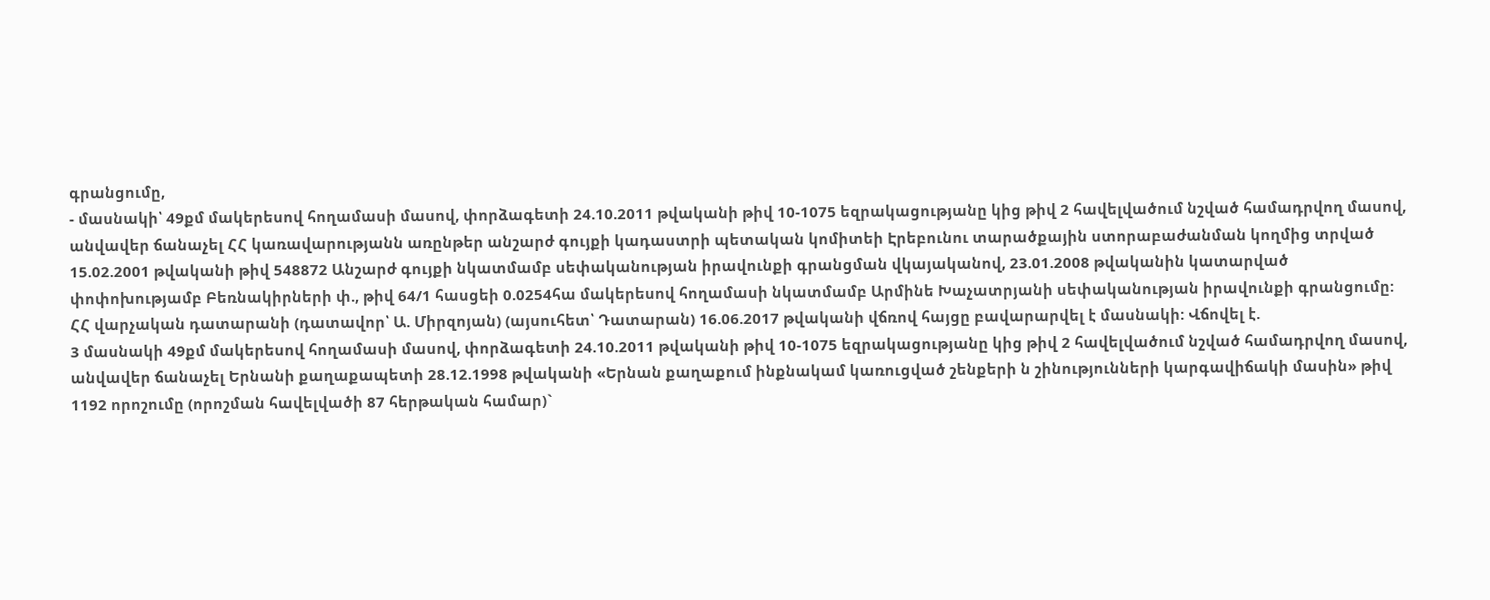գրանցումը,
- մասնակի՝ 49քմ մակերեսով հողամասի մասով, փորձագետի 24.10.2011 թվականի թիվ 10-1075 եզրակացությանը կից թիվ 2 հավելվածում նշված համադրվող մասով, անվավեր ճանաչել ՀՀ կառավարությանն առընթեր անշարժ գույքի կադաստրի պետական կոմիտեի Էրեբունու տարածքային ստորաբաժանման կողմից տրված 15.02.2001 թվականի թիվ 548872 Անշարժ գույքի նկատմամբ սեփականության իրավունքի գրանցման վկայականով, 23.01.2008 թվականին կատարված փոփոխությամբ Բեռնակիրների փ., թիվ 64/1 հասցեի 0.0254հա մակերեսով հողամասի նկատմամբ Արմինե Խաչատրյանի սեփականության իրավունքի գրանցումը:
ՀՀ վարչական դատարանի (դատավոր՝ Ա. Միրզոյան) (այսուհետ՝ Դատարան) 16.06.2017 թվականի վճռով հայցը բավարարվել է մասնակի: Վճովել է.
3 մասնակի 49քմ մակերեսով հողամասի մասով, փորձագետի 24.10.2011 թվականի թիվ 10-1075 եզրակացությանը կից թիվ 2 հավելվածում նշված համադրվող մասով, անվավեր ճանաչել Երնանի քաղաքապետի 28.12.1998 թվականի «Երնան քաղաքում ինքնակամ կառուցված շենքերի ն շինությունների կարգավիճակի մասին» թիվ 1192 որոշումը (որոշման հավելվածի 87 հերթական համար)`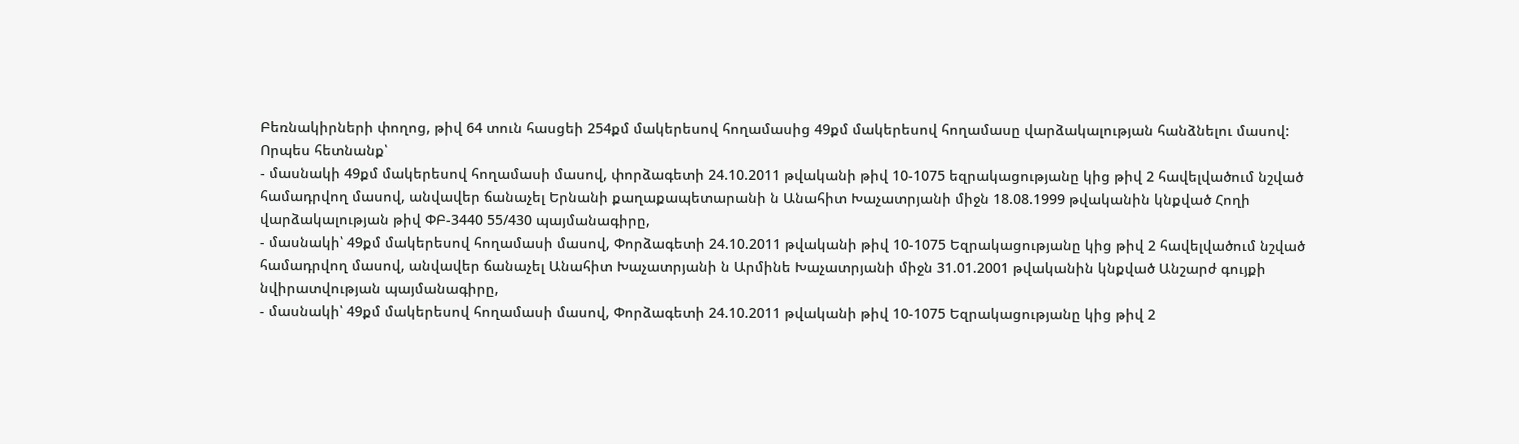Բեռնակիրների փողոց, թիվ 64 տուն հասցեի 254քմ մակերեսով հողամասից 49քմ մակերեսով հողամասը վարձակալության հանձնելու մասով:
Որպես հետնանք՝
- մասնակի 49քմ մակերեսով հողամասի մասով, փորձագետի 24.10.2011 թվականի թիվ 10-1075 եզրակացությանը կից թիվ 2 հավելվածում նշված համադրվող մասով, անվավեր ճանաչել Երնանի քաղաքապետարանի ն Անահիտ Խաչատրյանի միջն 18.08.1999 թվականին կնքված Հողի վարձակալության թիվ ՓԲ-3440 55/430 պայմանագիրը,
- մասնակի՝ 49քմ մակերեսով հողամասի մասով, Փորձագետի 24.10.2011 թվականի թիվ 10-1075 Եզրակացությանը կից թիվ 2 հավելվածում նշված համադրվող մասով, անվավեր ճանաչել Անահիտ Խաչատրյանի ն Արմինե Խաչատրյանի միջն 31.01.2001 թվականին կնքված Անշարժ գույքի նվիրատվության պայմանագիրը,
- մասնակի՝ 49քմ մակերեսով հողամասի մասով, Փորձագետի 24.10.2011 թվականի թիվ 10-1075 Եզրակացությանը կից թիվ 2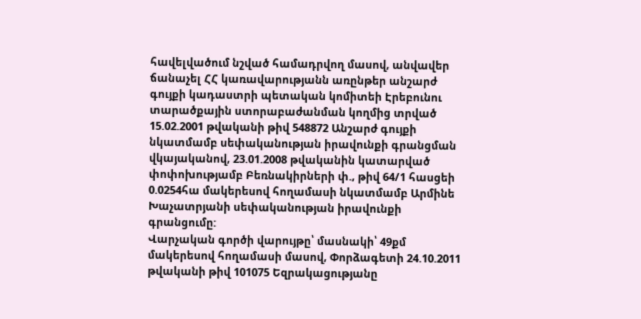հավելվածում նշված համադրվող մասով, անվավեր ճանաչել ՀՀ կառավարությանն առընթեր անշարժ գույքի կադաստրի պետական կոմիտեի Էրեբունու տարածքային ստորաբաժանման կողմից տրված 15.02.2001 թվականի թիվ 548872 Անշարժ գույքի նկատմամբ սեփականության իրավունքի գրանցման վկայականով, 23.01.2008 թվականին կատարված փոփոխությամբ Բեռնակիրների փ., թիվ 64/1 հասցեի 0.0254հա մակերեսով հողամասի նկատմամբ Արմինե Խաչատրյանի սեփականության իրավունքի գրանցումը:
Վարչական գործի վարույթը՝ մասնակի՝ 49քմ մակերեսով հողամասի մասով, Փորձագետի 24.10.2011 թվականի թիվ 101075 Եզրակացությանը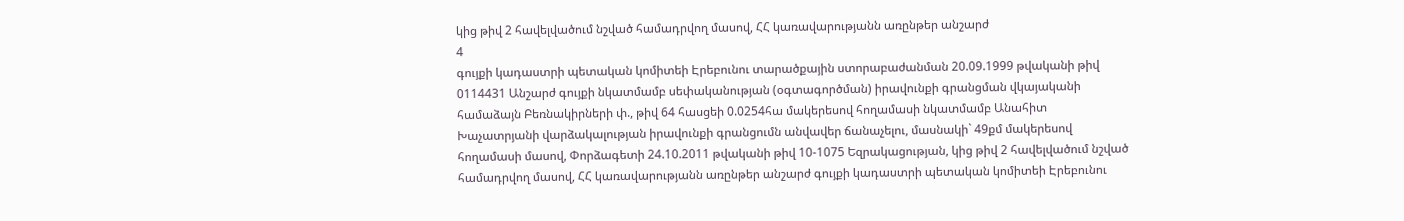կից թիվ 2 հավելվածում նշված համադրվող մասով, ՀՀ կառավարությանն առընթեր անշարժ
4
գույքի կադաստրի պետական կոմիտեի Էրեբունու տարածքային ստորաբաժանման 20.09.1999 թվականի թիվ 0114431 Անշարժ գույքի նկատմամբ սեփականության (օգտագործման) իրավունքի գրանցման վկայականի համաձայն Բեռնակիրների փ., թիվ 64 հասցեի 0.0254հա մակերեսով հողամասի նկատմամբ Անահիտ Խաչատրյանի վարձակալության իրավունքի գրանցումն անվավեր ճանաչելու, մասնակի` 49քմ մակերեսով հողամասի մասով, Փորձագետի 24.10.2011 թվականի թիվ 10-1075 Եզրակացության, կից թիվ 2 հավելվածում նշված համադրվող մասով, ՀՀ կառավարությանն առընթեր անշարժ գույքի կադաստրի պետական կոմիտեի Էրեբունու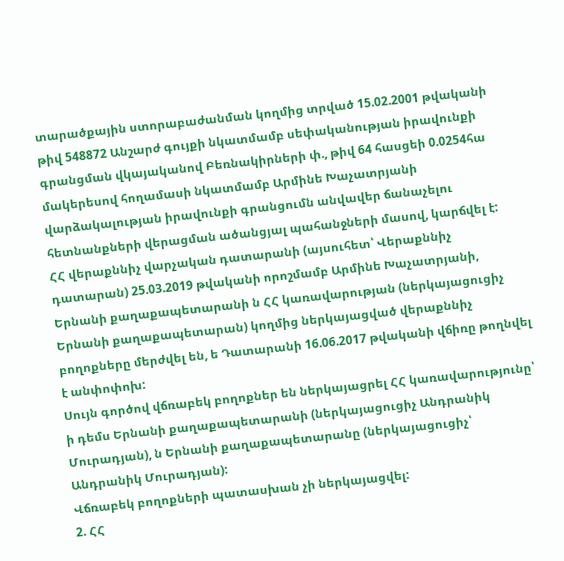տարածքային ստորաբաժանման կողմից տրված 15.02.2001 թվականի թիվ 548872 Անշարժ գույքի նկատմամբ սեփականության իրավունքի գրանցման վկայականով Բեռնակիրների փ., թիվ 64 հասցեի 0.0254հա մակերեսով հողամասի նկատմամբ Արմինե Խաչատրյանի վարձակալության իրավունքի գրանցումն անվավեր ճանաչելու հետնանքների վերացման ածանցյալ պահանջների մասով, կարճվել է:
ՀՀ վերաքննիչ վարչական դատարանի (այսուհետ՝ Վերաքննիչ դատարան) 25.03.2019 թվականի որոշմամբ Արմինե Խաչատրյանի, Երնանի քաղաքապետարանի ն ՀՀ կառավարության (ներկայացուցիչ Երնանի քաղաքապետարան) կողմից ներկայացված վերաքննիչ բողոքները մերժվել են, ե Դատարանի 16.06.2017 թվականի վճիռը թողնվել է անփոփոխ:
Սույն գործով վճռաբեկ բողոքներ են ներկայացրել ՀՀ կառավարությունը՝ ի դեմս Երնանի քաղաքապետարանի (ներկայացուցիչ Անդրանիկ Մուրադյան), ն Երնանի քաղաքապետարանը (ներկայացուցիչ՝ Անդրանիկ Մուրադյան):
Վճռաբեկ բողոքների պատասխան չի ներկայացվել:
2. ՀՀ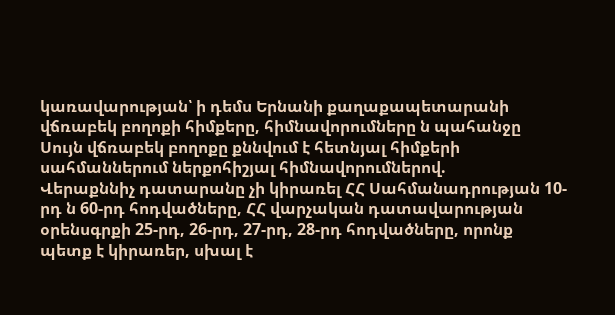կառավարության՝ ի դեմս Երնանի քաղաքապետարանի վճռաբեկ բողոքի հիմքերը, հիմնավորումները ն պահանջը
Սույն վճռաբեկ բողոքը քննվում է հետնյալ հիմքերի սահմաններում ներքոհիշյալ հիմնավորումներով.
Վերաքննիչ դատարանը չի կիրառել ՀՀ Սահմանադրության 10-րդ ն 60-րդ հոդվածները, ՀՀ վարչական դատավարության օրենսգրքի 25-րդ, 26-րդ, 27-րդ, 28-րդ հոդվածները, որոնք պետք է կիրառեր, սխալ է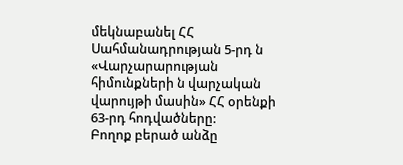մեկնաբանել ՀՀ Սահմանադրության 5-րդ ն «Վարչարարության հիմունքների ն վարչական վարույթի մասին» ՀՀ օրենքի 63-րդ հոդվածները:
Բողոք բերած անձը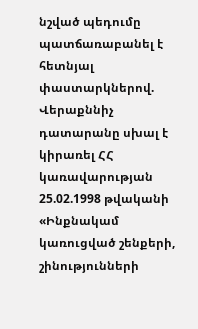նշված պեդումը պատճառաբանել է հետնյալ փաստարկներով.
Վերաքննիչ դատարանը սխալ է կիրառել ՀՀ կառավարության 25.02.1998 թվականի «Ինքնակամ կառուցված շենքերի, շինությունների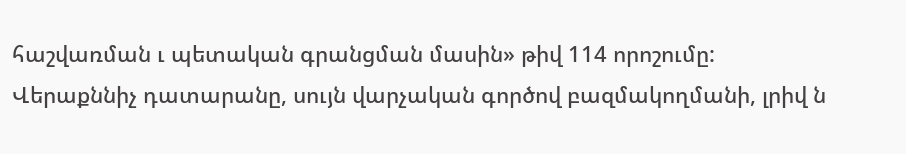հաշվառման ւ պետական գրանցման մասին» թիվ 114 որոշումը:
Վերաքննիչ դատարանը, սույն վարչական գործով բազմակողմանի, լրիվ ն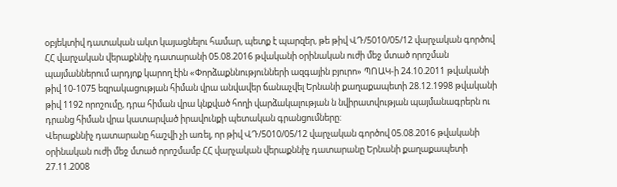օբյեկտիվ դատական ակտ կայացնելու համար, պետք է պարզեր, թե թիվ ՎԴ/5010/05/12 վարչական գործով ՀՀ վարչական վերաքննիչ դատարանի 05.08.2016 թվականի օրինական ուժի մեջ մտած որոշման պայմաններում արդյոք կարող էին «Փորձաքննությունների ազգային բյուրո» ՊՈԱԿ-ի 24.10.2011 թվականի թիվ 10-1075 եզրակացության հիման վրա անվավեր ճանաչվել Երնանի քաղաքապետի 28.12.1998 թվականի թիվ 1192 որոշումը, դրա հիման վրա կնքված հողի վարձակալության ն նվիրատվության պայմանագրերն ու դրանց հիման վրա կատարված իրավունքի պետական գրանցումները:
Վերաքննիչ դատարանը հաշվի չի առել, որ թիվ ՎԴ/5010/05/12 վարչական գործով 05.08.2016 թվականի օրինական ուժի մեջ մտած որոշմամբ ՀՀ վարչական վերաքննիչ դատարանը Երնանի քաղաքապետի 27.11.2008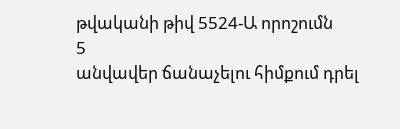թվականի թիվ 5524-Ա որոշումն
5
անվավեր ճանաչելու հիմքում դրել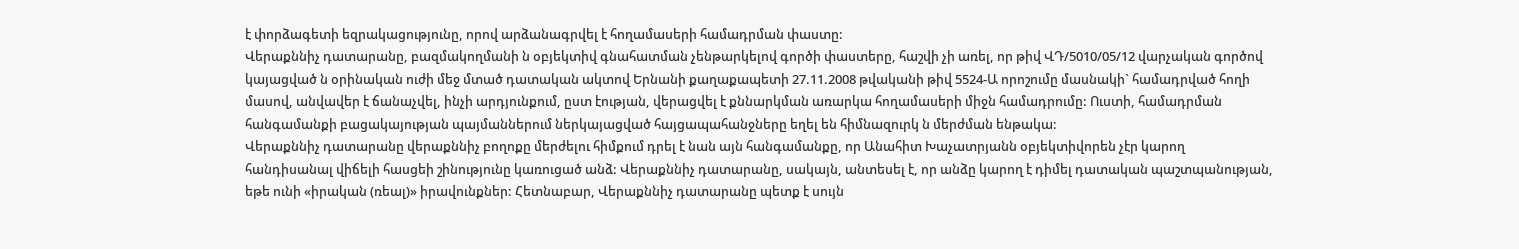է փորձագետի եզրակացությունը, որով արձանագրվել է հողամասերի համադրման փաստը:
Վերաքննիչ դատարանը, բազմակողմանի ն օբյեկտիվ գնահատման չենթարկելով գործի փաստերը, հաշվի չի առել, որ թիվ ՎԴ/5010/05/12 վարչական գործով կայացված ն օրինական ուժի մեջ մտած դատական ակտով Երնանի քաղաքապետի 27.11.2008 թվականի թիվ 5524-Ա որոշումը մասնակի` համադրված հողի մասով, անվավեր է ճանաչվել, ինչի արդյունքում, ըստ էության, վերացվել է քննարկման առարկա հողամասերի միջն համադրումը: Ուստի, համադրման հանգամանքի բացակայության պայմաններում ներկայացված հայցապահանջները եղել են հիմնազուրկ ն մերժման ենթակա:
Վերաքննիչ դատարանը վերաքննիչ բողոքը մերժելու հիմքում դրել է նան այն հանգամանքը, որ Անահիտ Խաչատրյանն օբյեկտիվորեն չէր կարող հանդիսանալ վիճելի հասցեի շինությունը կառուցած անձ: Վերաքննիչ դատարանը, սակայն, անտեսել է, որ անձը կարող է դիմել դատական պաշտպանության, եթե ունի «իրական (ռեալ)» իրավունքներ: Հետնաբար, Վերաքննիչ դատարանը պետք է սույն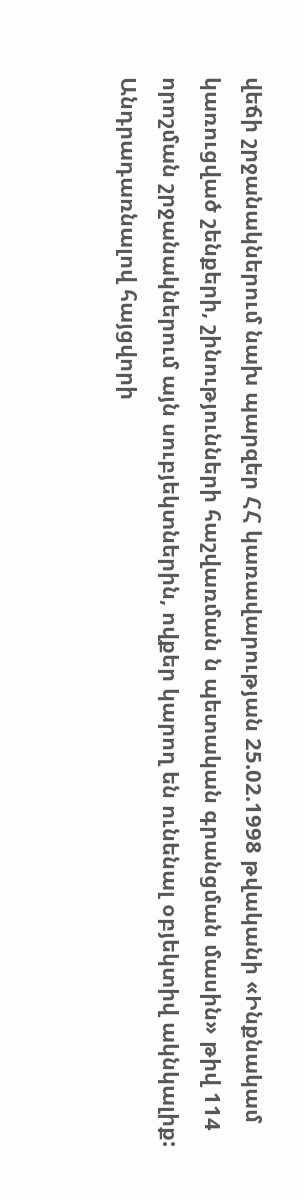վեճի շրջանակներում նախ պարզեր ՀՀ կառավարության 25.02.1998 թվականի «Ինքնակամ կառուցված շենքերի, շինությունների հաշվառման ն պետական գրանցման մասին» թիվ 114 որոշման շրջանակներում այն սուբյեկտներին, ովքեր կարող են ունենալ օբյեկտիվ ակնկալիք:
Անդրադառնալով հայցվորի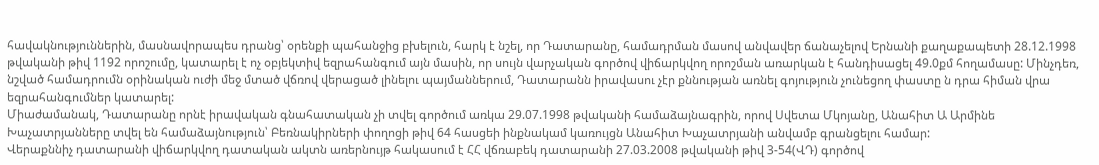հավակնություններին, մասնավորապես դրանց՝ օրենքի պահանջից բխելուն, հարկ է նշել, որ Դատարանը, համադրման մասով անվավեր ճանաչելով Երնանի քաղաքապետի 28.12.1998 թվականի թիվ 1192 որոշումը, կատարել է ոչ օբյեկտիվ եզրահանգում այն մասին, որ սույն վարչական գործով վիճարկվող որոշման առարկան է հանդիսացել 49.0քմ հողամասը: Մինչդեռ, նշված համադրումն օրինական ուժի մեջ մտած վճռով վերացած լինելու պայմաններում, Դատարանն իրավասու չէր քննության առնել գոյություն չունեցող փաստը ն դրա հիման վրա եզրահանգումներ կատարել:
Միաժամանակ, Դատարանը որնէ իրավական գնահատական չի տվել գործում առկա 29.07.1998 թվականի համաձայնագրին, որով Սվետա Մկոյանը, Անահիտ Ա Արմինե Խաչատրյանները տվել են համաձայնություն՝ Բեռնակիրների փողոցի թիվ 64 հասցեի ինքնակամ կառույցն Անահիտ Խաչատրյանի անվամբ գրանցելու համար:
Վերաքննիչ դատարանի վիճարկվող դատական ակտն առերնույթ հակասում է ՀՀ վճռաբեկ դատարանի 27.03.2008 թվականի թիվ 3-54(ՎԴ) գործով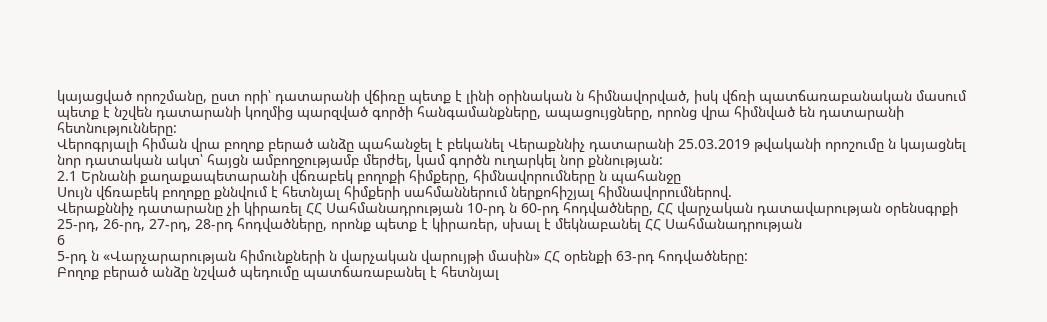կայացված որոշմանը, ըստ որի՝ դատարանի վճիռը պետք է լինի օրինական ն հիմնավորված, իսկ վճռի պատճառաբանական մասում պետք է նշվեն դատարանի կողմից պարզված գործի հանգամանքները, ապացույցները, որոնց վրա հիմնված են դատարանի հետնությունները:
Վերոգրյալի հիման վրա բողոք բերած անձը պահանջել է բեկանել Վերաքննիչ դատարանի 25.03.2019 թվականի որոշումը ն կայացնել նոր դատական ակտ՝ հայցն ամբողջությամբ մերժել, կամ գործն ուղարկել նոր քննության:
2.1 Երնանի քաղաքապետարանի վճռաբեկ բողոքի հիմքերը, հիմնավորումները ն պահանջը
Սույն վճռաբեկ բողոքը քննվում է հետնյալ հիմքերի սահմաններում ներքոհիշյալ հիմնավորումներով.
Վերաքննիչ դատարանը չի կիրառել ՀՀ Սահմանադրության 10-րդ ն 60-րդ հոդվածները, ՀՀ վարչական դատավարության օրենսգրքի 25-րդ, 26-րդ, 27-րդ, 28-րդ հոդվածները, որոնք պետք է կիրառեր, սխալ է մեկնաբանել ՀՀ Սահմանադրության
6
5-րդ ն «Վարչարարության հիմունքների ն վարչական վարույթի մասին» ՀՀ օրենքի 63-րդ հոդվածները:
Բողոք բերած անձը նշված պեդումը պատճառաբանել է հետնյալ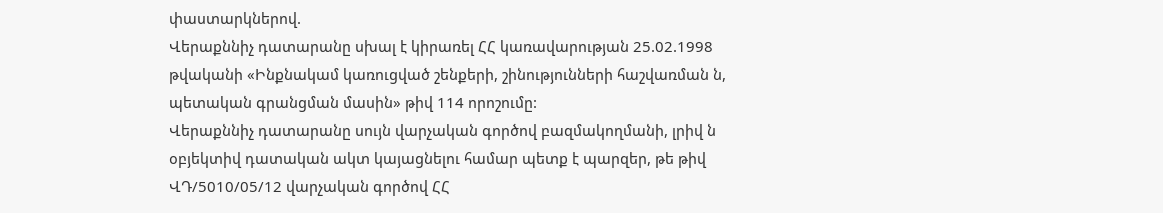փաստարկներով.
Վերաքննիչ դատարանը սխալ է կիրառել ՀՀ կառավարության 25.02.1998 թվականի «Ինքնակամ կառուցված շենքերի, շինությունների հաշվառման ն, պետական գրանցման մասին» թիվ 114 որոշումը:
Վերաքննիչ դատարանը սույն վարչական գործով բազմակողմանի, լրիվ ն օբյեկտիվ դատական ակտ կայացնելու համար պետք է պարզեր, թե թիվ ՎԴ/5010/05/12 վարչական գործով ՀՀ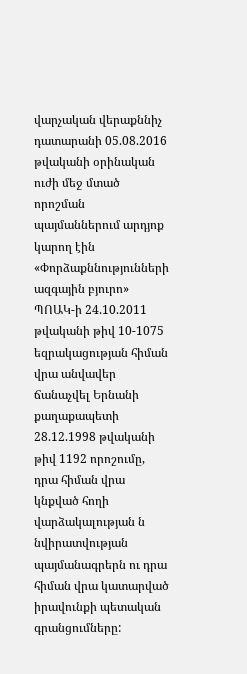վարչական վերաքննիչ դատարանի 05.08.2016 թվականի օրինական ուժի մեջ մտած որոշման պայմաններում արդյոք կարող էին «Փորձաքննությունների ազգային բյուրո» ՊՈԱԿ-ի 24.10.2011 թվականի թիվ 10-1075 եզրակացության հիման վրա անվավեր ճանաչվել Երնանի քաղաքապետի 28.12.1998 թվականի թիվ 1192 որոշումը, դրա հիման վրա կնքված հողի վարձակալության ն նվիրատվության պայմանագրերն ու դրա հիման վրա կատարված իրավունքի պետական գրանցումները: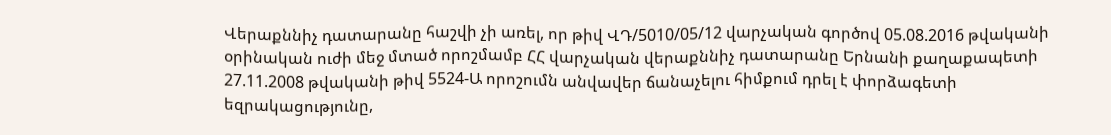Վերաքննիչ դատարանը հաշվի չի առել, որ թիվ ՎԴ/5010/05/12 վարչական գործով 05.08.2016 թվականի օրինական ուժի մեջ մտած որոշմամբ ՀՀ վարչական վերաքննիչ դատարանը Երնանի քաղաքապետի 27.11.2008 թվականի թիվ 5524-Ա որոշումն անվավեր ճանաչելու հիմքում դրել է փորձագետի եզրակացությունը,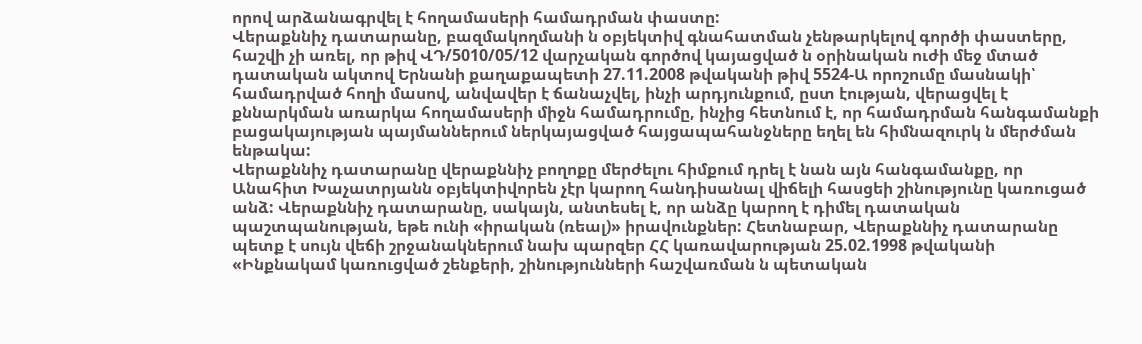որով արձանագրվել է հողամասերի համադրման փաստը:
Վերաքննիչ դատարանը, բազմակողմանի ն օբյեկտիվ գնահատման չենթարկելով գործի փաստերը, հաշվի չի առել, որ թիվ ՎԴ/5010/05/12 վարչական գործով կայացված ն օրինական ուժի մեջ մտած դատական ակտով Երնանի քաղաքապետի 27.11.2008 թվականի թիվ 5524-Ա որոշումը մասնակի՝ համադրված հողի մասով, անվավեր է ճանաչվել, ինչի արդյունքում, ըստ էության, վերացվել է քննարկման առարկա հողամասերի միջն համադրումը, ինչից հետնում է, որ համադրման հանգամանքի բացակայության պայմաններում ներկայացված հայցապահանջները եղել են հիմնազուրկ ն մերժման ենթակա:
Վերաքննիչ դատարանը վերաքննիչ բողոքը մերժելու հիմքում դրել է նան այն հանգամանքը, որ Անահիտ Խաչատրյանն օբյեկտիվորեն չէր կարող հանդիսանալ վիճելի հասցեի շինությունը կառուցած անձ: Վերաքննիչ դատարանը, սակայն, անտեսել է, որ անձը կարող է դիմել դատական պաշտպանության, եթե ունի «իրական (ռեալ)» իրավունքներ: Հետնաբար, Վերաքննիչ դատարանը պետք է սույն վեճի շրջանակներում նախ պարզեր ՀՀ կառավարության 25.02.1998 թվականի «Ինքնակամ կառուցված շենքերի, շինությունների հաշվառման ն պետական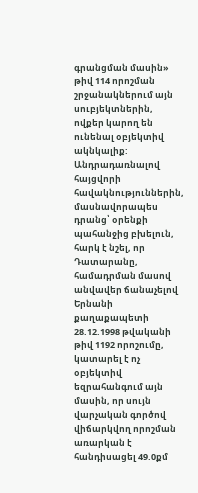գրանցման մասին» թիվ 114 որոշման շրջանակներում այն սուբյեկտներին, ովքեր կարող են ունենալ օբյեկտիվ ակնկալիք:
Անդրադառնալով հայցվորի հավակնություններին, մասնավորապես դրանց՝ օրենքի պահանջից բխելուն, հարկ է նշել, որ Դատարանը, համադրման մասով անվավեր ճանաչելով Երնանի քաղաքապետի 28.12.1998 թվականի թիվ 1192 որոշումը, կատարել է ոչ օբյեկտիվ եզրահանգում այն մասին, որ սույն վարչական գործով վիճարկվող որոշման առարկան է հանդիսացել 49.0քմ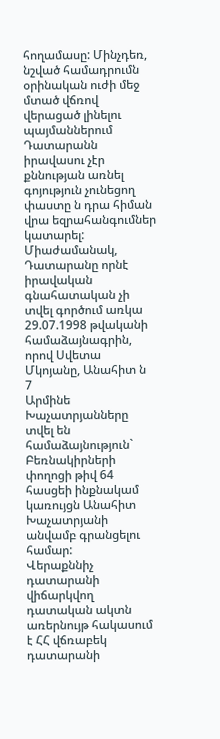հողամասը: Մինչդեռ, նշված համադրումն օրինական ուժի մեջ մտած վճռով վերացած լինելու պայմաններում Դատարանն իրավասու չէր քննության առնել գոյություն չունեցող փաստը ն դրա հիման վրա եզրահանգումներ կատարել:
Միաժամանակ, Դատարանը որնէ իրավական գնահատական չի տվել գործում առկա 29.07.1998 թվականի համաձայնագրին, որով Սվետա Մկոյանը, Անահիտ ն
7
Արմինե Խաչատրյանները տվել են համաձայնություն` Բեռնակիրների փողոցի թիվ 64 հասցեի ինքնակամ կառույցն Անահիտ Խաչատրյանի անվամբ գրանցելու համար:
Վերաքննիչ դատարանի վիճարկվող դատական ակտն առերնույթ հակասում է ՀՀ վճռաբեկ դատարանի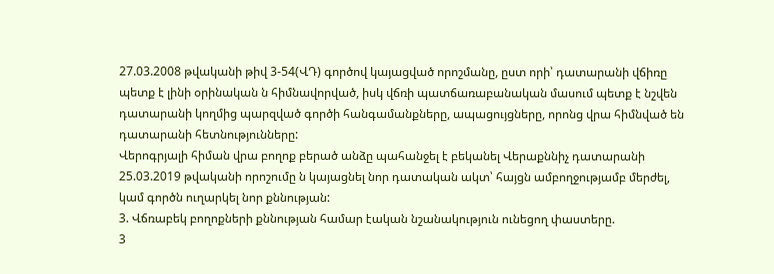27.03.2008 թվականի թիվ 3-54(ՎԴ) գործով կայացված որոշմանը, ըստ որի՝ դատարանի վճիռը պետք է լինի օրինական ն հիմնավորված, իսկ վճռի պատճառաբանական մասում պետք է նշվեն դատարանի կողմից պարզված գործի հանգամանքները, ապացույցները, որոնց վրա հիմնված են դատարանի հետնությունները:
Վերոգրյալի հիման վրա բողոք բերած անձը պահանջել է բեկանել Վերաքննիչ դատարանի 25.03.2019 թվականի որոշումը ն կայացնել նոր դատական ակտ՝ հայցն ամբողջությամբ մերժել, կամ գործն ուղարկել նոր քննության:
3. Վճռաբեկ բողոքների քննության համար էական նշանակություն ունեցող փաստերը.
3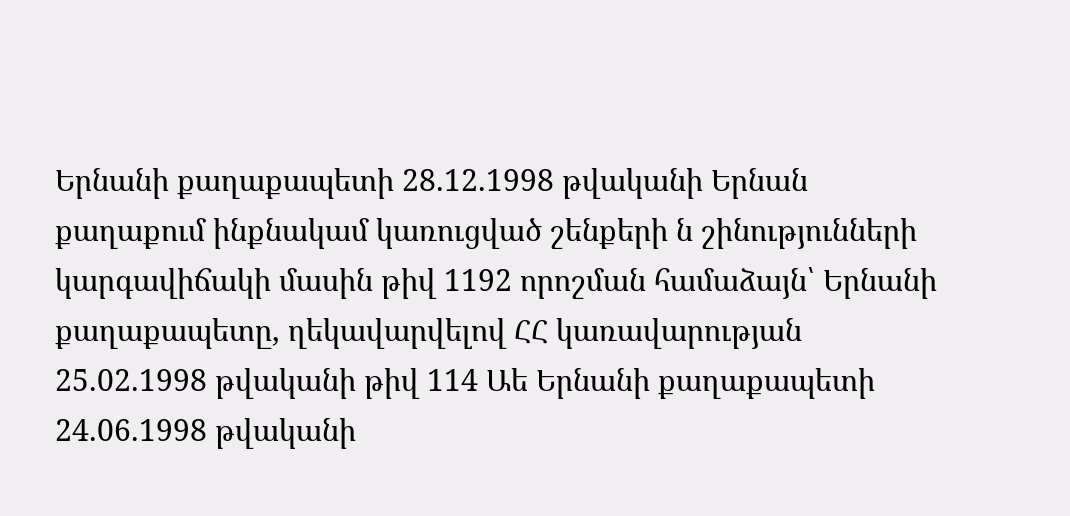Երնանի քաղաքապետի 28.12.1998 թվականի Երնան քաղաքում ինքնակամ կառուցված շենքերի ն շինությունների կարգավիճակի մասին թիվ 1192 որոշման համաձայն՝ Երնանի քաղաքապետը, ղեկավարվելով ՀՀ կառավարության 25.02.1998 թվականի թիվ 114 Աե Երնանի քաղաքապետի 24.06.1998 թվականի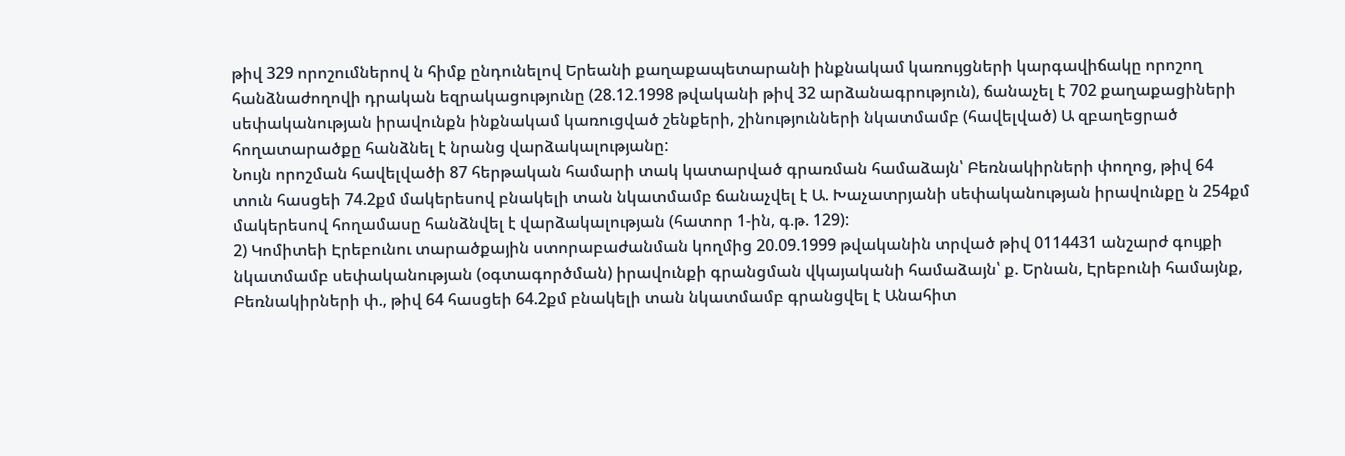թիվ 329 որոշումներով ն հիմք ընդունելով Երեանի քաղաքապետարանի ինքնակամ կառույցների կարգավիճակը որոշող հանձնաժողովի դրական եզրակացությունը (28.12.1998 թվականի թիվ 32 արձանագրություն), ճանաչել է 702 քաղաքացիների սեփականության իրավունքն ինքնակամ կառուցված շենքերի, շինությունների նկատմամբ (հավելված) Ա զբաղեցրած հողատարածքը հանձնել է նրանց վարձակալությանը:
Նույն որոշման հավելվածի 87 հերթական համարի տակ կատարված գրառման համաձայն՝ Բեռնակիրների փողոց, թիվ 64 տուն հասցեի 74.2քմ մակերեսով բնակելի տան նկատմամբ ճանաչվել է Ա. Խաչատրյանի սեփականության իրավունքը ն 254քմ մակերեսով հողամասը հանձնվել է վարձակալության (հատոր 1-ին, գ.թ. 129):
2) Կոմիտեի Էրեբունու տարածքային ստորաբաժանման կողմից 20.09.1999 թվականին տրված թիվ 0114431 անշարժ գույքի նկատմամբ սեփականության (օգտագործման) իրավունքի գրանցման վկայականի համաձայն՝ ք. Երնան, Էրեբունի համայնք, Բեռնակիրների փ., թիվ 64 հասցեի 64.2քմ բնակելի տան նկատմամբ գրանցվել է Անահիտ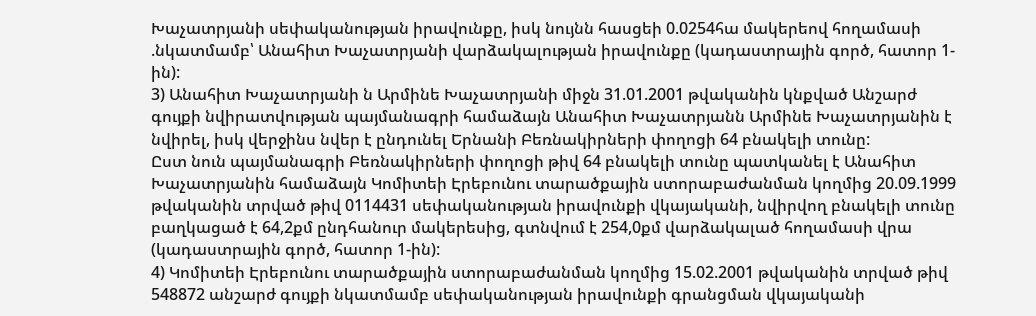Խաչատրյանի սեփականության իրավունքը, իսկ նույնն հասցեի 0.0254հա մակերեով հողամասի .նկատմամբ՝ Անահիտ Խաչատրյանի վարձակալության իրավունքը (կադաստրային գործ, հատոր 1-ին):
3) Անահիտ Խաչատրյանի ն Արմինե Խաչատրյանի միջն 31.01.2001 թվականին կնքված Անշարժ գույքի նվիրատվության պայմանագրի համաձայն Անահիտ Խաչատրյանն Արմինե Խաչատրյանին է նվիրել, իսկ վերջինս նվեր է ընդունել Երնանի Բեռնակիրների փողոցի 64 բնակելի տունը:
Ըստ նուն պայմանագրի Բեռնակիրների փողոցի թիվ 64 բնակելի տունը պատկանել է Անահիտ Խաչատրյանին համաձայն Կոմիտեի Էրեբունու տարածքային ստորաբաժանման կողմից 20.09.1999 թվականին տրված թիվ 0114431 սեփականության իրավունքի վկայականի, նվիրվող բնակելի տունը բաղկացած է 64,2քմ ընդհանուր մակերեսից, գտնվում է 254,0քմ վարձակալած հողամասի վրա (կադաստրային գործ, հատոր 1-ին):
4) Կոմիտեի Էրեբունու տարածքային ստորաբաժանման կողմից 15.02.2001 թվականին տրված թիվ 548872 անշարժ գույքի նկատմամբ սեփականության իրավունքի գրանցման վկայականի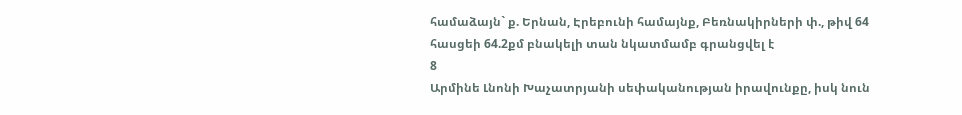համաձայն` ք. Երնան, Էրեբունի համայնք, Բեռնակիրների փ., թիվ 64 հասցեի 64.2քմ բնակելի տան նկատմամբ գրանցվել է
8
Արմինե Լնոնի Խաչատրյանի սեփականության իրավունքը, իսկ նուն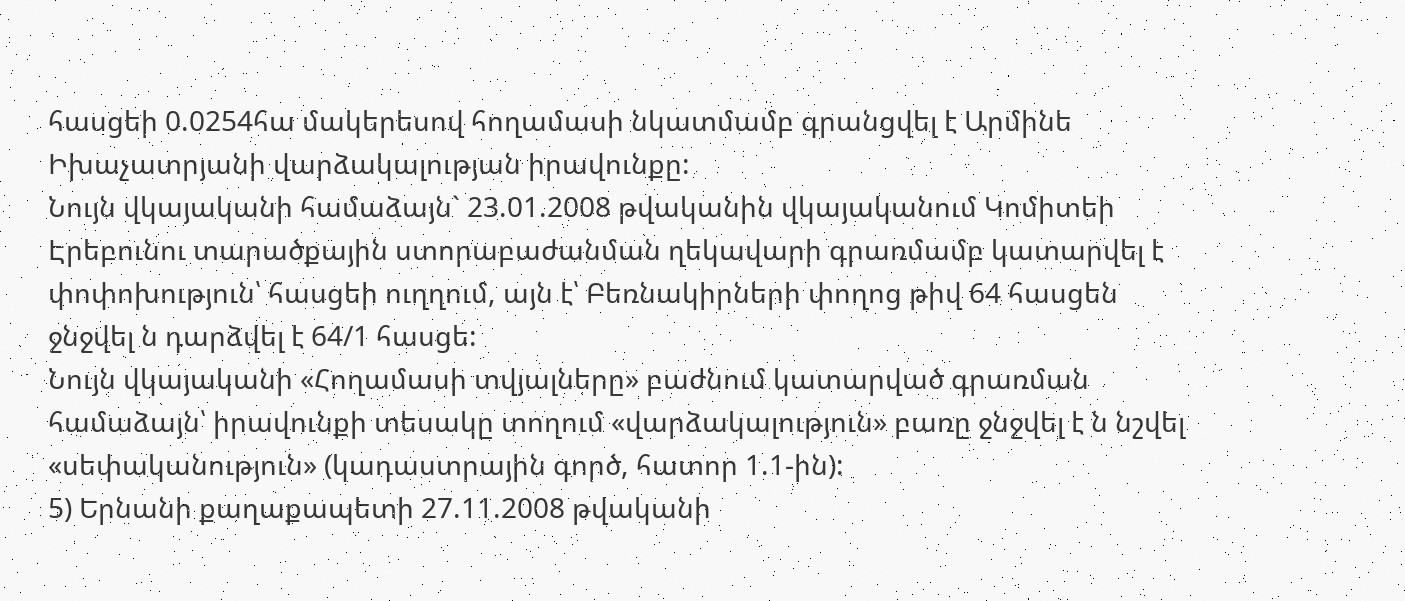հասցեի 0.0254հա մակերեսով հողամասի նկատմամբ գրանցվել է Արմինե Իխաչատրյանի վարձակալության իրավունքը:
Նույն վկայականի համաձայն` 23.01.2008 թվականին վկայականում Կոմիտեի Էրեբունու տարածքային ստորաբաժանման ղեկավարի գրառմամբ կատարվել է փոփոխություն՝ հասցեի ուղղում, այն է՝ Բեռնակիրների փողոց թիվ 64 հասցեն ջնջվել ն դարձվել է 64/1 հասցե:
Նույն վկայականի «Հողամասի տվյալները» բաժնում կատարված գրառման համաձայն՝ իրավունքի տեսակը տողում «վարձակալություն» բառը ջնջվել է ն նշվել «սեփականություն» (կադաստրային գործ, հատոր 1.1-ին):
5) Երնանի քաղաքապետի 27.11.2008 թվականի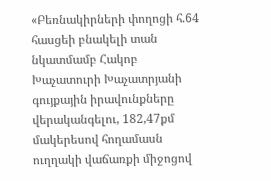«Բեռնակիրների փողոցի հ.64 հասցեի բնակելի տան նկատմամբ Հակոբ Խաչատուրի Խաչատրյանի գույքային իրավունքները վերականգելու, 182,47քմ մակերեսով հողամասն ուղղակի վաճառքի միջոցով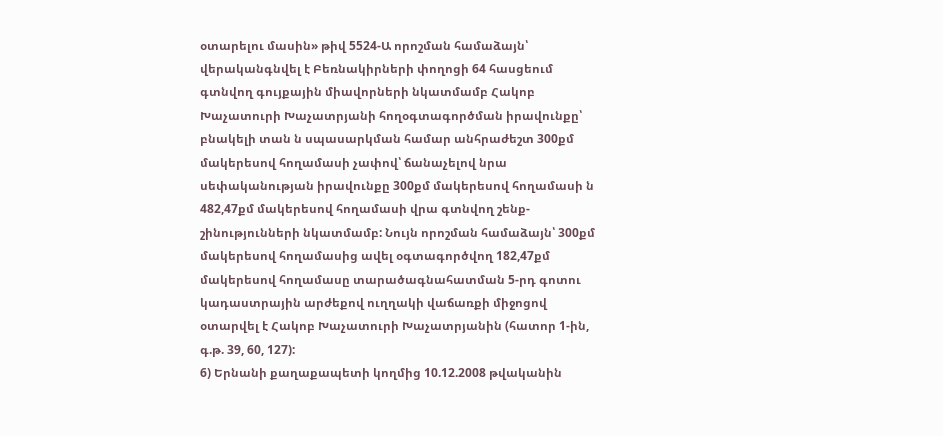օտարելու մասին» թիվ 5524-Ա որոշման համաձայն՝ վերականգնվել է Բեռնակիրների փողոցի 64 հասցեում գտնվող գույքային միավորների նկատմամբ Հակոբ Խաչատուրի Խաչատրյանի հողօգտագործման իրավունքը՝ բնակելի տան ն սպասարկման համար անհրաժեշտ 300քմ մակերեսով հողամասի չափով՝ ճանաչելով նրա սեփականության իրավունքը 300քմ մակերեսով հողամասի ն 482,47քմ մակերեսով հողամասի վրա գտնվող շենք-շինությունների նկատմամբ: Նույն որոշման համաձայն՝ 300քմ մակերեսով հողամասից ավել օգտագործվող 182,47քմ մակերեսով հողամասը տարածագնահատման 5-րդ գոտու կադաստրային արժեքով ուղղակի վաճառքի միջոցով օտարվել է Հակոբ Խաչատուրի Խաչատրյանին (հատոր 1-ին, գ.թ. 39, 60, 127):
6) Երնանի քաղաքապետի կողմից 10.12.2008 թվականին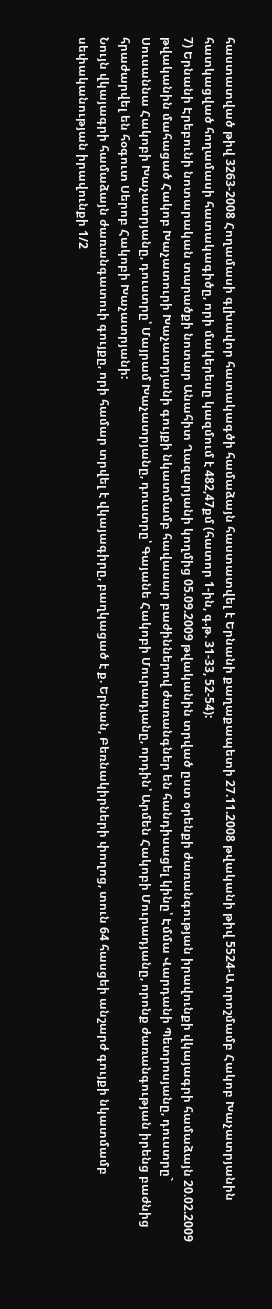հաստատված թիվ 3263-2008 Հողամասի գլխավոր հատակագծի համաձայն հաստատվել է Երնանի քաղաքապետի 27.11.2008 թվականի թիվ 5524-Ա որոշմամբ Հակոբ Խաչատրյանին հատկացված հողամասի հատակագիծը, որի մակերեսը կազմում է 482,47քմ (հատոր 1-ին, գ.թ. 31-33, 52-54):
7) Երնանի Էրեբունի նոտարական տարածքի նոտար Անահիտ Ղազարյանի կողմից 05.09.2009 թվականին տրված ըստ օրենքի ժառանգության իրավունքի վկայագրի համաձայն 20.02.2009 թվականին մահացած Հակոբ Խաչատուրի Խաչատրյանի գույքի նկատմամբ հավասար բաժիններով ժառանգներ են հանդիսացել կինը՝ Էմմա Վարդանի Պետրոսյանը, դուստրը` Սուսաննա Հակոբի Խաչատրյանը, դուստրը՝ Մայրամ Խաչատրյանը, դուստրը՝ Գայանե Հակոբի Մուրադյանը, որդին՝ Արմեն Հակոբի Մուրադյանը, որոնք ժառանգության իրենց բաժնից հրաժարվել են հօգուտ Սերոբ Հակոբի Խաչատրյանի:
Նույն վկայագրի համաձայն ժառանգատուի գույքը, որի համար տրվել է վկայագիրը, բաղկացած է ք. Երնան, Բեռնակիրների փողոց, տուն 64 հասցեի անշարժ գույքի նկատմամբ սեփականության իրավունքի 1/2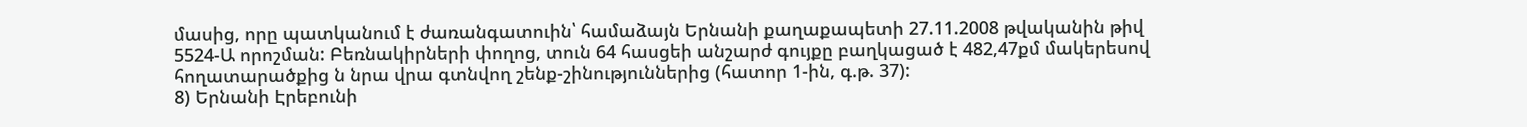մասից, որը պատկանում է ժառանգատուին՝ համաձայն Երնանի քաղաքապետի 27.11.2008 թվականին թիվ 5524-Ա որոշման: Բեռնակիրների փողոց, տուն 64 հասցեի անշարժ գույքը բաղկացած է 482,47քմ մակերեսով հողատարածքից ն նրա վրա գտնվող շենք-շինություններից (հատոր 1-ին, գ.թ. 37):
8) Երնանի Էրեբունի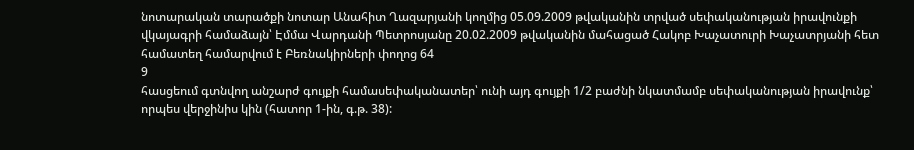նոտարական տարածքի նոտար Անահիտ Ղազարյանի կողմից 05.09.2009 թվականին տրված սեփականության իրավունքի վկայագրի համաձայն՝ Էմմա Վարդանի Պետրոսյանը 20.02.2009 թվականին մահացած Հակոբ Խաչատուրի Խաչատրյանի հետ համատեղ համարվում է Բեռնակիրների փողոց 64
9
հասցեում գտնվող անշարժ գույքի համասեփականատեր՝ ունի այդ գույքի 1/2 բաժնի նկատմամբ սեփականության իրավունք՝ որպես վերջինիս կին (հատոր 1-ին, գ.թ. 38):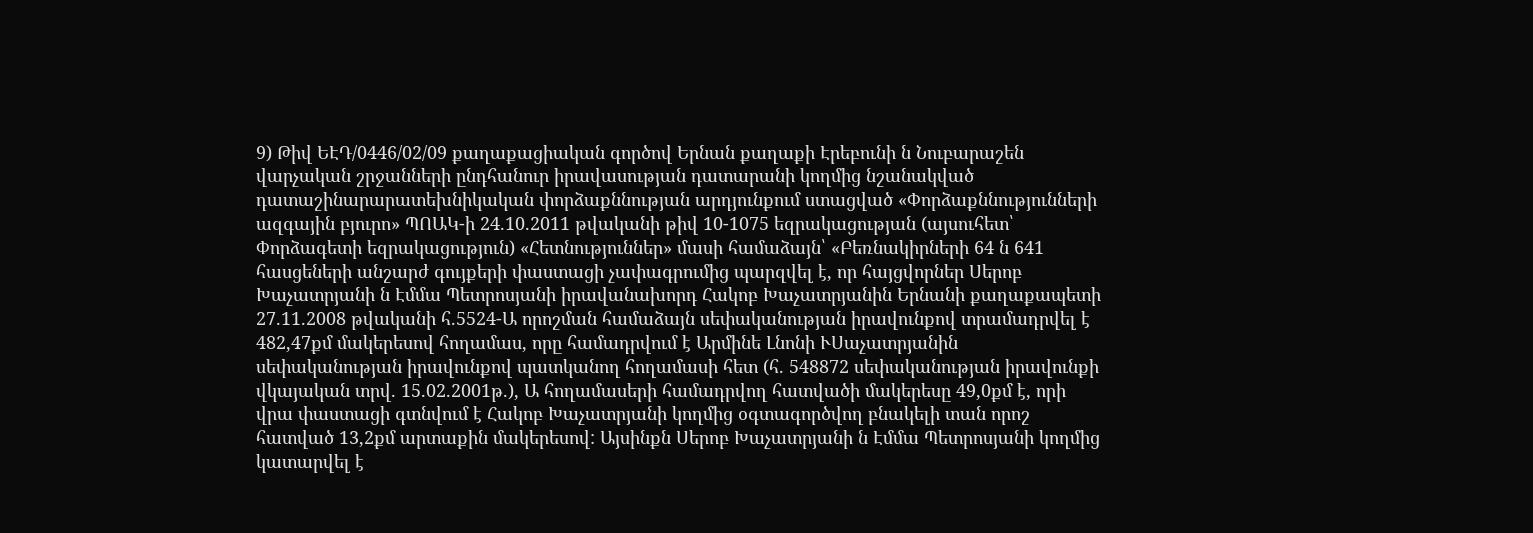9) Թիվ ԵԷԴ/0446/02/09 քաղաքացիական գործով Երնան քաղաքի Էրեբունի ն Նուբարաշեն վարչական շրջանների ընդհանուր իրավասության դատարանի կողմից նշանակված դատաշինարարատեխնիկական փորձաքննության արդյունքում ստացված «Փորձաքննությունների ազգային բյուրո» ՊՈԱԿ-ի 24.10.2011 թվականի թիվ 10-1075 եզրակացության (այսուհետ՝ Փորձագետի եզրակացություն) «Հետնություններ» մասի համաձայն՝ «Բեռնակիրների 64 ն 641 հասցեների անշարժ գույքերի փաստացի չափագրումից պարզվել է, որ հայցվորներ Սերոբ Խաչատրյանի ն Էմմա Պետրոսյանի իրավանախորդ Հակոբ Խաչատրյանին Երնանի քաղաքապետի 27.11.2008 թվականի հ.5524-Ա որոշման համաձայն սեփականության իրավունքով տրամադրվել է 482,47քմ մակերեսով հողամաս, որը համադրվում է Արմինե Լնոնի ՒՍաչատրյանին սեփականության իրավունքով պատկանող հողամասի հետ (հ. 548872 սեփականության իրավունքի վկայական տրվ. 15.02.2001թ.), Ա հողամասերի համադրվող հատվածի մակերեսը 49,0քմ է, որի վրա փաստացի գտնվում է Հակոբ Խաչատրյանի կողմից օգտագործվող բնակելի տան որոշ հատված 13,2քմ արտաքին մակերեսով: Այսինքն Սերոբ Խաչատրյանի ն Էմմա Պետրոսյանի կողմից կատարվել է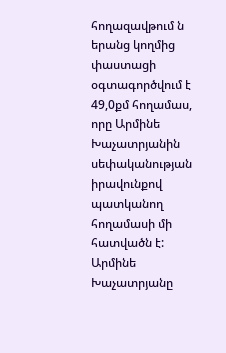հողազավթում ն երանց կողմից փաստացի օգտագործվում է 49,0քմ հողամաս, որը Արմինե Խաչատրյանին սեփականության իրավունքով պատկանող հողամասի մի հատվածն է: Արմինե Խաչատրյանը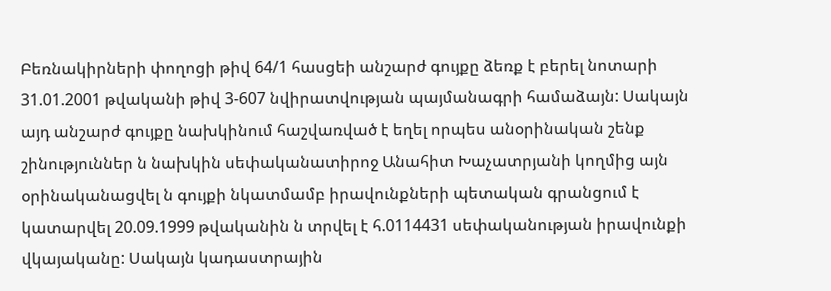Բեռնակիրների փողոցի թիվ 64/1 հասցեի անշարժ գույքը ձեռք է բերել նոտարի 31.01.2001 թվականի թիվ 3-607 նվիրատվության պայմանագրի համաձայն: Սակայն այդ անշարժ գույքը նախկինում հաշվառված է եղել որպես անօրինական շենք շինություններ ն նախկին սեփականատիրոջ Անահիտ Խաչատրյանի կողմից այն օրինականացվել ն գույքի նկատմամբ իրավունքների պետական գրանցում է կատարվել 20.09.1999 թվականին ն տրվել է հ.0114431 սեփականության իրավունքի վկայականը: Սակայն կադաստրային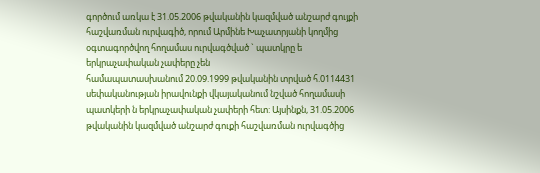գործում առկա է 31.05.2006 թվականին կազմված անշարժ գույքի հաշվառման ուրվագիծ, որում Արմինե Խաչատրյանի կողմից օգտագործվող հողամաս ուրվագծված ` պատկրը ե երկրաչափական չափերը չեն
համապատասխանում 20.09.1999 թվականին տրված հ.0114431 սեփականության իրավունքի վկայականում նշված հողամասի պատկերի ն երկրաչափական չափերի հետ: Այսինքն, 31.05.2006 թվականին կազմված անշարժ գուքի հաշվառման ուրվագծից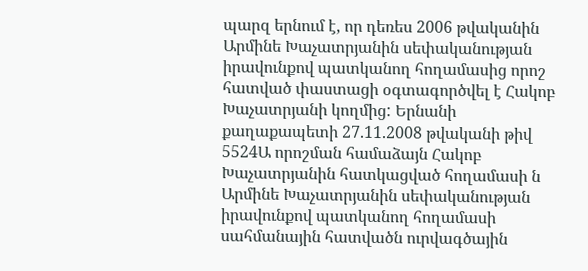պարզ երնում է, որ դեռես 2006 թվականին Արմինե Խաչատրյանին սեփականության իրավունքով պատկանող հողամասից որոշ հատված փաստացի օգտագործվել է Հակոբ Խաչատրյանի կողմից: Երնանի քաղաքապետի 27.11.2008 թվականի թիվ 5524Ա որոշման համաձայն Հակոբ Խաչատրյանին հատկացված հողամասի ն Արմինե Խաչատրյանին սեփականության իրավունքով պատկանող հողամասի սահմանային հատվածն ուրվագծային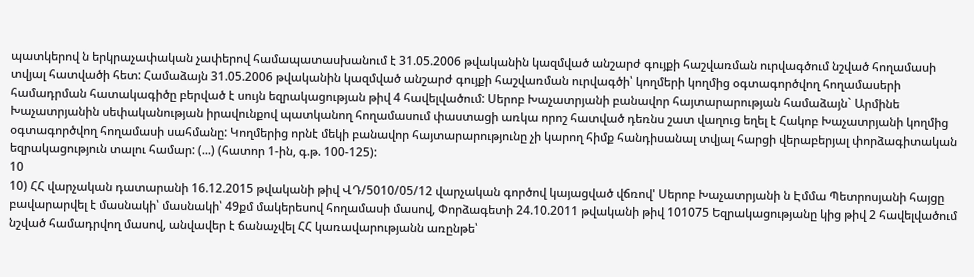պատկերով ն երկրաչափական չափերով համապատասխանում է 31.05.2006 թվականին կազմված անշարժ գույքի հաշվառման ուրվագծում նշված հողամասի տվյալ հատվածի հետ: Համաձայն 31.05.2006 թվականին կազմված անշարժ գույքի հաշվառման ուրվագծի՝ կողմերի կողմից օգտագործվող հողամասերի համադրման հատակագիծը բերված է սույն եզրակացության թիվ 4 հավելվածում: Սերոբ Խաչատրյանի բանավոր հայտարարության համաձայն` Արմինե Խաչատրյանին սեփականության իրավունքով պատկանող հողամասում փաստացի առկա որոշ հատված դեռնս շատ վաղուց եղել է Հակոբ Խաչատրյանի կողմից օգտագործվող հողամասի սահմանը: Կողմերից որնէ մեկի բանավոր հայտարարությունը չի կարող հիմք հանդիսանալ տվյալ հարցի վերաբերյալ փորձագիտական եզրակացություն տալու համար: (...) (հատոր 1-ին, գ.թ. 100-125):
10
10) ՀՀ վարչական դատարանի 16.12.2015 թվականի թիվ ՎԴ/5010/05/12 վարչական գործով կայացված վճռով' Սերոբ Խաչատրյանի ն Էմմա Պետրոսյանի հայցը բավարարվել է մասնակի՝ մասնակի՝ 49քմ մակերեսով հողամասի մասով, Փորձագետի 24.10.2011 թվականի թիվ 101075 Եզրակացությանը կից թիվ 2 հավելվածում նշված համադրվող մասով, անվավեր է ճանաչվել ՀՀ կառավարությանն առընթե՝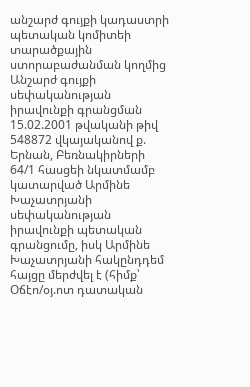անշարժ գույքի կադաստրի պետական կոմիտեի տարածքային ստորաբաժանման կողմից Անշարժ գույքի սեփականության իրավունքի գրանցման 15.02.2001 թվականի թիվ 548872 վկայականով ք. Երնան, Բեռնակիրների 64/1 հասցեի նկատմամբ կատարված Արմինե Խաչատրյանի սեփականության իրավունքի պետական գրանցումը, իսկ Արմինե Խաչատրյանի հակընդդեմ հայցը մերժվել է (հիմք՝ Օճէո/օյ.ոտ դատական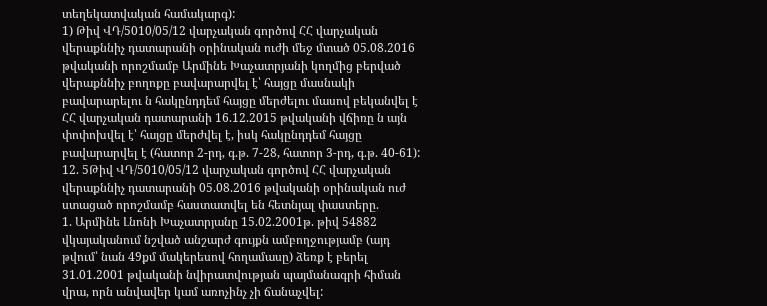տեղեկատվական համակարգ):
1) Թիվ ՎԴ/5010/05/12 վարչական գործով ՀՀ վարչական վերաքննիչ դատարանի օրինական ուժի մեջ մտած 05.08.2016 թվականի որոշմամբ Արմինե Խաչատրյանի կողմից բերված վերաքննիչ բողոքը բավարարվել է՝ հայցը մասնակի բավարարելու ն հակընդդեմ հայցը մերժելու մասով բեկանվել է ՀՀ վարչական դատարանի 16.12.2015 թվականի վճիռը ն այն փոփոխվել է՝ հայցը մերժվել է, իսկ հակընդդեմ հայցը բավարարվել է (հատոր 2-րդ, գ.թ. 7-28, հատոր 3-րդ, գ.թ. 40-61):
12. 5Թիվ ՎԴ/5010/05/12 վարչական գործով ՀՀ վարչական վերաքննիչ դատարանի 05.08.2016 թվականի օրինական ուժ ստացած որոշմամբ հաստատվել են հետնյալ փաստերը.
1. Արմինե Լնոնի Խաչատրյանը 15.02.2001թ. թիվ 54882 վկայականում նշված անշարժ գույքն ամբողջությամբ (այդ թվում՝ նան 49քմ մակերեսով հողամասը) ձեռք է բերել 31.01.2001 թվականի նվիրատվության պայմանագրի հիման վրա, որն անվավեր կամ առոչինչ չի ճանաչվել: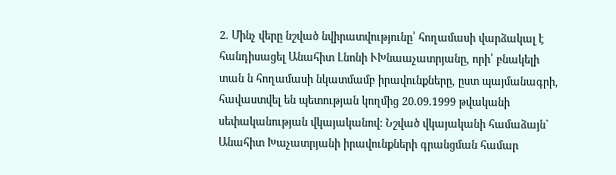2. Մինչ վերը նշված նվիրատվությունը՝ հողամասի վարձակալ է հանդիսացել Անահիտ Լնոնի ՒԽնաաչատրյանը, որի՝ բնակելի տան ն հողամասի նկատմամբ իրավունքները, ըստ պայմանագրի, հավաստվել են պետության կողմից 20.09.1999 թվականի սեփականության վկայականով: Նշված վկայականի համաձայն` Անահիտ Խաչատրյանի իրավունքների գրանցման համար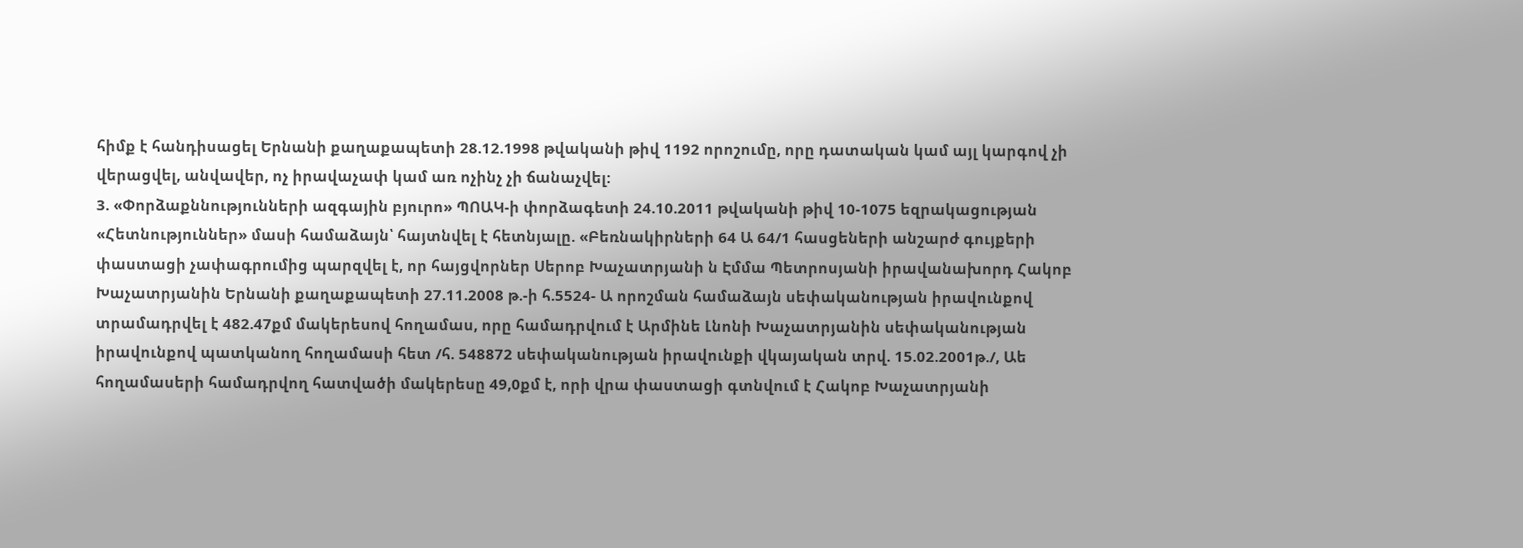հիմք է հանդիսացել Երնանի քաղաքապետի 28.12.1998 թվականի թիվ 1192 որոշումը, որը դատական կամ այլ կարգով չի վերացվել, անվավեր, ոչ իրավաչափ կամ առ ոչինչ չի ճանաչվել:
3. «Փորձաքննությունների ազգային բյուրո» ՊՈԱԿ-ի փորձագետի 24.10.2011 թվականի թիվ 10-1075 եզրակացության «Հետնություններ» մասի համաձայն՝ հայտնվել է հետնյալը. «Բեռնակիրների 64 Ա 64/1 հասցեների անշարժ գույքերի փաստացի չափագրումից պարզվել է, որ հայցվորներ Սերոբ Խաչատրյանի ն Էմմա Պետրոսյանի իրավանախորդ Հակոբ Խաչատրյանին Երնանի քաղաքապետի 27.11.2008 թ.-ի հ.5524- Ա որոշման համաձայն սեփականության իրավունքով տրամադրվել է 482.47քմ մակերեսով հողամաս, որը համադրվում է Արմինե Լնոնի Խաչատրյանին սեփականության իրավունքով պատկանող հողամասի հետ /հ. 548872 սեփականության իրավունքի վկայական տրվ. 15.02.2001թ./, Աե հողամասերի համադրվող հատվածի մակերեսը 49,0քմ է, որի վրա փաստացի գտնվում է Հակոբ Խաչատրյանի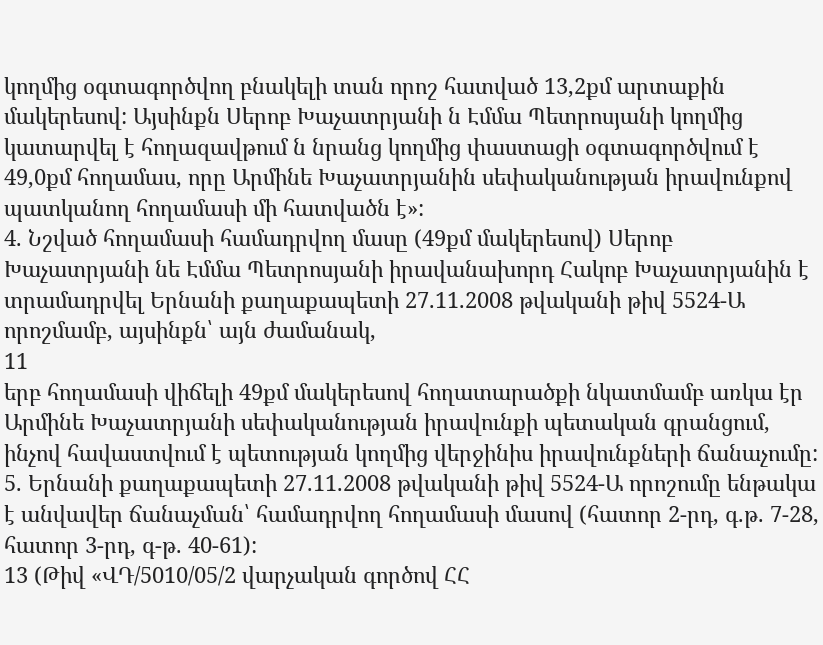կողմից օգտագործվող բնակելի տան որոշ հատված 13,2քմ արտաքին մակերեսով: Այսինքն Սերոբ Խաչատրյանի ն Էմմա Պետրոսյանի կողմից կատարվել է հողազավթում ն նրանց կողմից փաստացի օգտագործվում է 49,0քմ հողամաս, որը Արմինե Խաչատրյանին սեփականության իրավունքով պատկանող հողամասի մի հատվածն է»:
4. Նշված հողամասի համադրվող մասը (49քմ մակերեսով) Սերոբ Խաչատրյանի նե Էմմա Պետրոսյանի իրավանախորդ Հակոբ Խաչատրյանին է տրամադրվել Երնանի քաղաքապետի 27.11.2008 թվականի թիվ 5524-Ա որոշմամբ, այսինքն՝ այն ժամանակ,
11
երբ հողամասի վիճելի 49քմ մակերեսով հողատարածքի նկատմամբ առկա էր Արմինե Խաչատրյանի սեփականության իրավունքի պետական գրանցում, ինչով հավաստվում է պետության կողմից վերջինիս իրավունքների ճանաչումը:
5. Երնանի քաղաքապետի 27.11.2008 թվականի թիվ 5524-Ա որոշումը ենթակա է անվավեր ճանաչման՝ համադրվող հողամասի մասով (հատոր 2-րդ, գ.թ. 7-28, հատոր 3-րդ, գ-թ. 40-61):
13 (Թիվ «ՎԴ/5010/05/2 վարչական գործով ՀՀ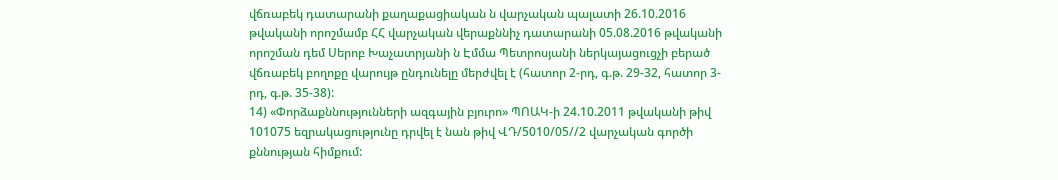վճռաբեկ դատարանի քաղաքացիական ն վարչական պալատի 26.10.2016 թվականի որոշմամբ ՀՀ վարչական վերաքննիչ դատարանի 05.08.2016 թվականի որոշման դեմ Սերոբ Խաչատրյանի ն Էմմա Պետրոսյանի ներկայացուցչի բերած վճռաբեկ բողոքը վարույթ ընդունելը մերժվել է (հատոր 2-րդ, գ.թ. 29-32, հատոր 3-րդ, գ.թ. 35-38):
14) «Փորձաքննությունների ազգային բյուրո» ՊՈԱԿ-ի 24.10.2011 թվականի թիվ 101075 եզրակացությունը դրվել է նան թիվ ՎԴ/5010/05//2 վարչական գործի քննության հիմքում: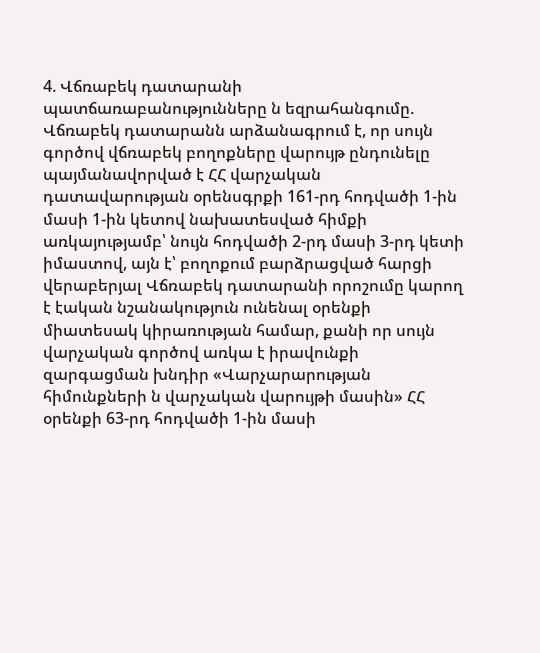4. Վճռաբեկ դատարանի պատճառաբանությունները ն եզրահանգումը.
Վճռաբեկ դատարանն արձանագրում է, որ սույն գործով վճռաբեկ բողոքները վարույթ ընդունելը պայմանավորված է ՀՀ վարչական դատավարության օրենսգրքի 161-րդ հոդվածի 1-ին մասի 1-ին կետով նախատեսված հիմքի առկայությամբ՝ նույն հոդվածի 2-րդ մասի 3-րդ կետի իմաստով, այն է՝ բողոքում բարձրացված հարցի վերաբերյալ Վճռաբեկ դատարանի որոշումը կարող է էական նշանակություն ունենալ օրենքի միատեսակ կիրառության համար, քանի որ սույն վարչական գործով առկա է իրավունքի զարգացման խնդիր «Վարչարարության հիմունքների ն վարչական վարույթի մասին» ՀՀ օրենքի 63-րդ հոդվածի 1-ին մասի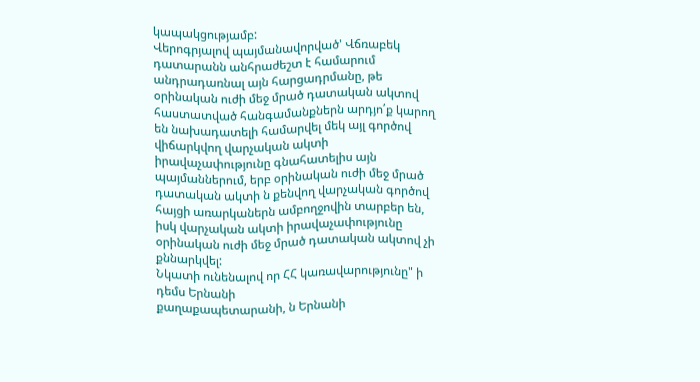կապակցությամբ:
Վերոգրյալով պայմանավորված' Վճռաբեկ դատարանն անհրաժեշտ է համարում անդրադառնալ այն հարցադրմանը, թե օրինական ուժի մեջ մրած դատական ակտով հաստատված հանգամանքներն արդյո՛ք կարող են նախադատելի համարվել մեկ այլ գործով վիճարկվող վարչական ակտի իրավաչափությունը գնահատելիս այն պայմաններում, երբ օրինական ուժի մեջ մրած դատական ակտի ն քենվող վարչական գործով հայցի առարկաներն ամբողջովին տարբեր են, իսկ վարչական ակտի իրավաչափությունը օրինական ուժի մեջ մրած դատական ակտով չի քննարկվել:
Նկատի ունենալով որ ՀՀ կառավարությունը" ի դեմս Երնանի
քաղաքապետարանի, ն Երնանի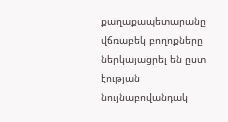քաղաքապետարանը վճռաբեկ բողոքները ներկայացրել են ըստ էության նույնաբովանդակ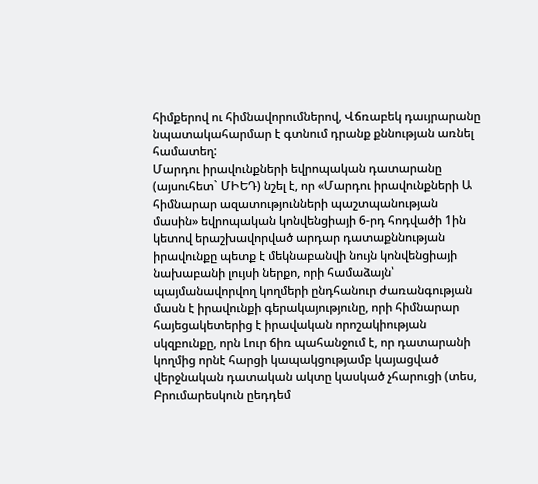հիմքերով ու հիմնավորումներով, Վճռաբեկ դաւյրարանը նպատակահարմար է գտնում դրանք քննության առնել համատեղ:
Մարդու իրավունքների եվրոպական դատարանը (այսուհետ` ՄԻԵԴ) նշել է, որ «Մարդու իրավունքների Ա հիմնարար ազատությունների պաշտպանության մասին» եվրոպական կոնվենցիայի 6-րդ հոդվածի 1ին կետով երաշխավորված արդար դատաքննության իրավունքը պետք է մեկնաբանվի նույն կոնվենցիայի նախաբանի լույսի ներքո, որի համաձայն՝ պայմանավորվող կողմերի ընդհանուր ժառանգության մասն է իրավունքի գերակայությունը, որի հիմնարար հայեցակետերից է իրավական որոշակիության սկզբունքը, որն Լուր ճիռ պահանջում է, որ դատարանի կողմից որնէ հարցի կապակցությամբ կայացված վերջնական դատական ակտը կասկած չհարուցի (տես, Բրումարեսկուն ըեդդեմ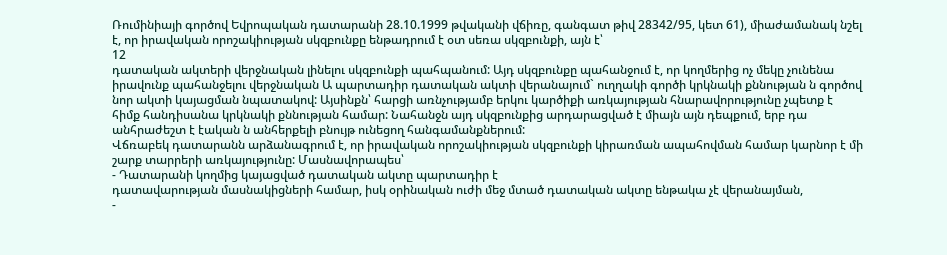Ռումինիայի գործով Եվրոպական դատարանի 28.10.1999 թվականի վճիռը, գանգատ թիվ 28342/95, կետ 61), միաժամանակ նշել է, որ իրավական որոշակիության սկզբունքը ենթադրում է օտ սեռա սկզբունքի, այն է՝
12
դատական ակտերի վերջնական լինելու սկզբունքի պահպանում: Այդ սկզբունքը պահանջում է, որ կողմերից ոչ մեկը չունենա իրավունք պահանջելու վերջնական Ա պարտադիր դատական ակտի վերանայում` ուղղակի գործի կրկնակի քննության ն գործով նոր ակտի կայացման նպատակով: Այսինքն՝ հարցի առնչությամբ երկու կարծիքի առկայության հնարավորությունը չպետք է հիմք հանդիսանա կրկնակի քննության համար: Նահանջն այդ սկզբունքից արդարացված է միայն այն դեպքում, երբ դա անհրաժեշտ է էական ն անհերքելի բնույթ ունեցող հանգամանքներում:
Վճռաբեկ դատարանն արձանագրում է, որ իրավական որոշակիության սկզբունքի կիրառման ապահովման համար կարնոր է մի շարք տարրերի առկայությունը: Մասնավորապես՝
- Դատարանի կողմից կայացված դատական ակտը պարտադիր է
դատավարության մասնակիցների համար, իսկ օրինական ուժի մեջ մտած դատական ակտը ենթակա չէ վերանայման,
-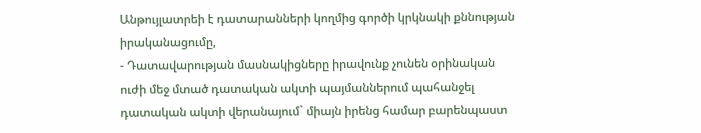Անթույլատրեի է դատարանների կողմից գործի կրկնակի քննության իրականացումը,
- Դատավարության մասնակիցները իրավունք չունեն օրինական ուժի մեջ մտած դատական ակտի պայմաններում պահանջել դատական ակտի վերանայում` միայն իրենց համար բարենպաստ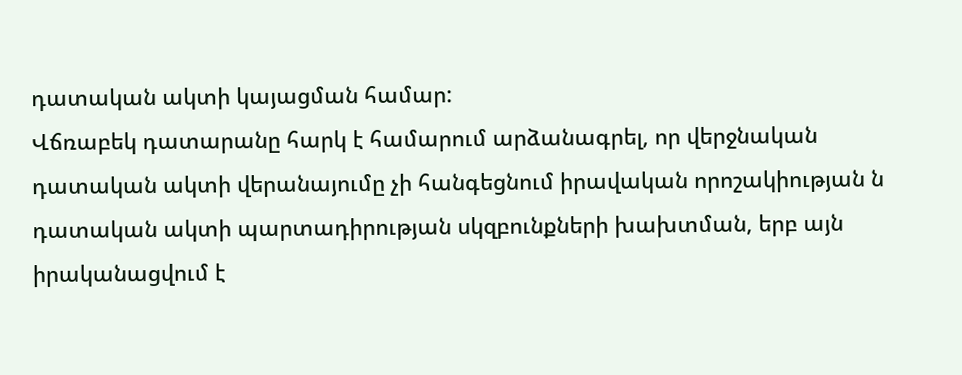դատական ակտի կայացման համար:
Վճռաբեկ դատարանը հարկ է համարում արձանագրել, որ վերջնական դատական ակտի վերանայումը չի հանգեցնում իրավական որոշակիության ն դատական ակտի պարտադիրության սկզբունքների խախտման, երբ այն իրականացվում է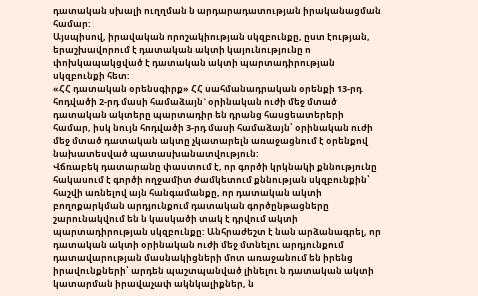դատական սխալի ուղղման ն արդարադատության իրականացման համար:
Այսպիսով, իրավական որոշակիության սկզբունքը, ըստ էության, երաշխավորում է դատական ակտի կայունությունը ո փոխկապակցված է դատական ակտի պարտադիրության սկզբունքի հետ:
«ՀՀ դատական օրենսգիրք» ՀՀ սահմանադրական օրենքի 13-րդ հոդվածի 2-րդ մասի համաձայն` օրինական ուժի մեջ մտած դատական ակտերը պարտադիր են դրանց հասցեատերերի համար, իսկ նույն հոդվածի 3-րդ մասի համաձայն՝ օրինական ուժի մեջ մտած դատական ակտը չկատարելն առաջացնում է օրենքով նախատեսված պատասխանատվություն:
Վճռաբեկ դատարանը փաստում է, որ գործի կրկնակի քննությունը հակասում է գործի ողջամիտ ժամկետում քննության սկզբունքին՝ հաշվի առնելով այն հանգամանքը, որ դատական ակտի բողոքարկման արդյունքում դատական գործընթացները շարունակվում են ն կասկածի տակ է դրվում ակտի պարտադիրության սկզբունքը: Անհրաժեշտ է նան արձանագրել, որ դատական ակտի օրինական ուժի մեջ մտնելու արդյունքում դատավարության մասնակիցների մոտ առաջանում են իրենց իրավունքների՝ արդեն պաշտպանված լինելու ն դատական ակտի կատարման իրավաչափ ակնկալիքներ, ն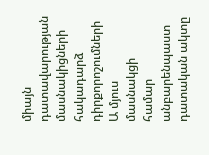միայն դատավարության մասնակիցների հակադարձ դիրքորոշումների Ա մյուս մասնակցի համար անբարենպաստ դատական ակտը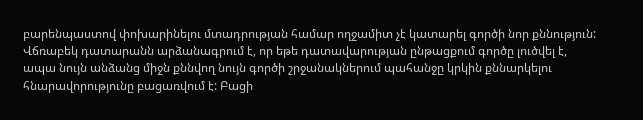բարենպաստով փոխարինելու մտադրության համար ողջամիտ չէ կատարել գործի նոր քննություն:
Վճռաբեկ դատարանն արձանագրում է, որ եթե դատավարության ընթացքում գործը լուծվել է, ապա նույն անձանց միջն քննվող նույն գործի շրջանակներում պահանջը կրկին քննարկելու հնարավորությունը բացառվում է: Բացի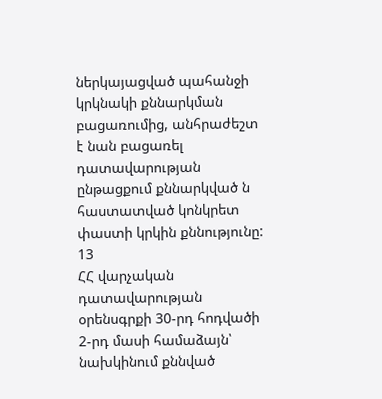ներկայացված պահանջի կրկնակի քննարկման բացառումից, անհրաժեշտ է նան բացառել դատավարության ընթացքում քննարկված ն հաստատված կոնկրետ փաստի կրկին քննությունը:
13
ՀՀ վարչական դատավարության օրենսգրքի 30-րդ հոդվածի 2-րդ մասի համաձայն՝ նախկինում քննված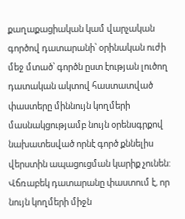քաղաքացիական կամ վարչական գործով դատարանի՝ օրինական ուժի մեջ մտած՝ գործն ըստ էության լուծող դատական ակտով հաստատված փաստերը միննույն կողմերի մասնակցությամբ նույն օրենսգրքով նախատեսված որնէ գործ քննելիս վերստին ապացուցման կարիք չունեն:
Վճռաբեկ դատարանը փաստում է, որ նույն կողմերի միջն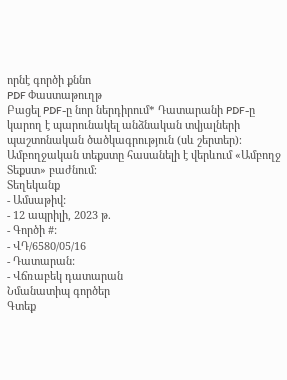որնէ գործի քննո
PDF Փաստաթուղթ
Բացել PDF-ը նոր ներդիրում* Դատարանի PDF-ը կարող է պարունակել անձնական տվյալների պաշտոնական ծածկագրություն (սև շերտեր)։ Ամբողջական տեքստը հասանելի է վերևում «Ամբողջ Տեքստ» բաժնում։
Տեղեկանք
- Ամսաթիվ:
- 12 ապրիլի, 2023 թ.
- Գործի #:
- ՎԴ/6580/05/16
- Դատարան:
- Վճռաբեկ դատարան
Նմանատիպ գործեր
Գտեք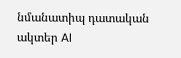նմանատիպ դատական ակտեր AI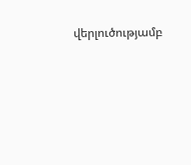վերլուծությամբ